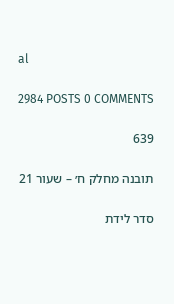al

2984 POSTS 0 COMMENTS

639

תובנה מחלק ח׳ – שעור 21

סדר לידת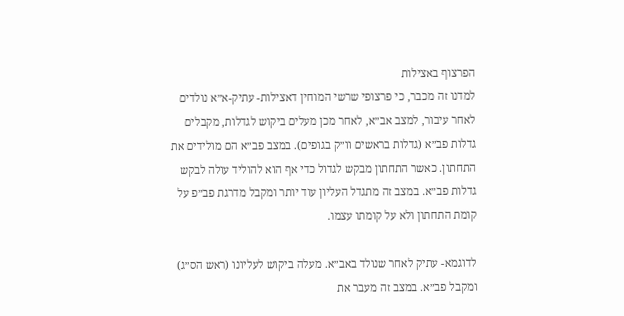הפרצוף באצילות
למדנו זה מכבר, כי פרצופי שרשי המוחין דאצילות- עתיק-א״א נולדים לאחר עיבור, למצב אב״א, לאחר מכן מעלים ביקוש לגדלות, מקבלים גדלות פב״א (גדלות בראשים וו״ק בגופים). במצב פב״א הם מולידים את התחתון. כאשר התחתון מבקש לגדול כדי אף הוא להוליד עולה לבקש גדלות פב״א. במצב זה מתגדל העליון עוד יותר ומקבל מדרגת פב״פ על קומת התחתון ולא על קומתו עצמו.

לדוגמא- עתיק לאחר שנולד באב״א. מעלה ביקוש לעליונו (ראש הס״ג) ומקבל פב״א. במצב זה מעבר את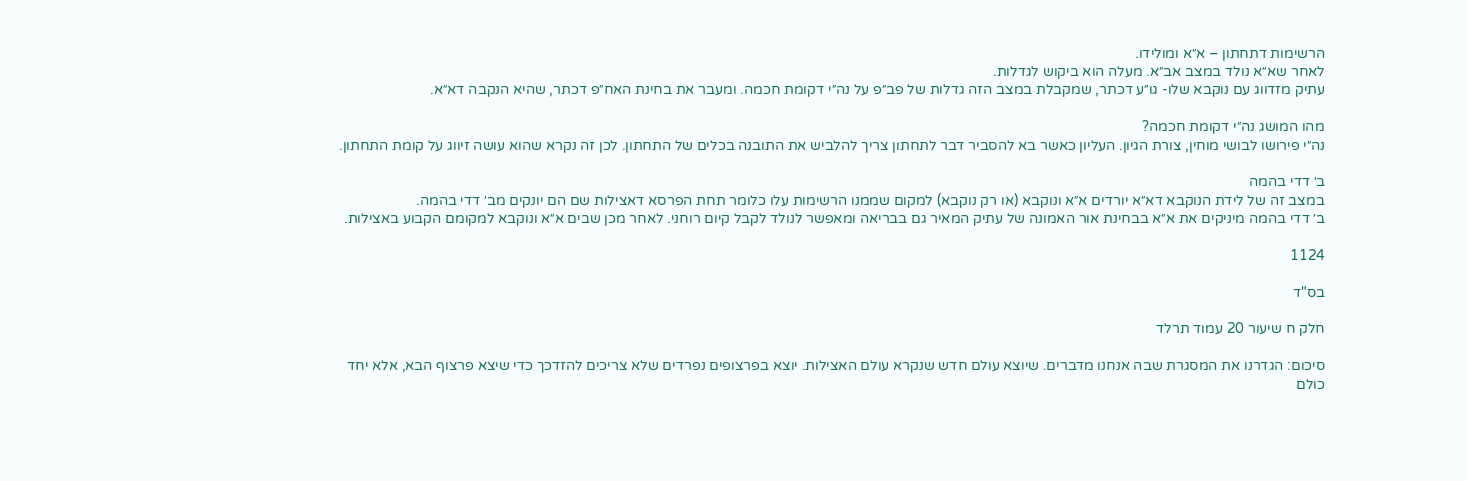הרשימות דתחתון – א״א ומולידו.
לאחר שא״א נולד במצב אב״א. מעלה הוא ביקוש לגדלות.
עתיק מזדווג עם נוקבא שלו- גו״ע דכתר, שמקבלת במצב הזה גדלות של פב״פ על נה״י דקומת חכמה. ומעבר את בחינת האח״פ דכתר, שהיא הנקבה דא״א.

מהו המושג נה״י דקומת חכמה?
נה״י פירושו לבושי מוחין, צורת הגיון. העליון כאשר בא להסביר דבר לתחתון צריך להלביש את התובנה בכלים של התחתון. לכן זה נקרא שהוא עושה זיווג על קומת התחתון.

ב׳ דדי בהמה
במצב זה של לידת הנוקבא דא״א יורדים א״א ונוקבא (או רק נוקבא) למקום שממנו הרשימות עלו כלומר תחת הפרסא דאצילות שם הם יונקים מב׳ דדי בהמה.
ב׳ דדי בהמה מיניקים את א״א בבחינת אור האמונה של עתיק המאיר גם בבריאה ומאפשר לנולד לקבל קיום רוחני. לאחר מכן שבים א״א ונוקבא למקומם הקבוע באצילות.

1124

בס"ד

חלק ח שיעור 20 עמוד תרלד

סיכום: הגדרנו את המסגרת שבה אנחנו מדברים. שיוצא עולם חדש שנקרא עולם האצילות. יוצא בפרצופים נפרדים שלא צריכים להזדכך כדי שיצא פרצוף הבא, אלא יחד כולם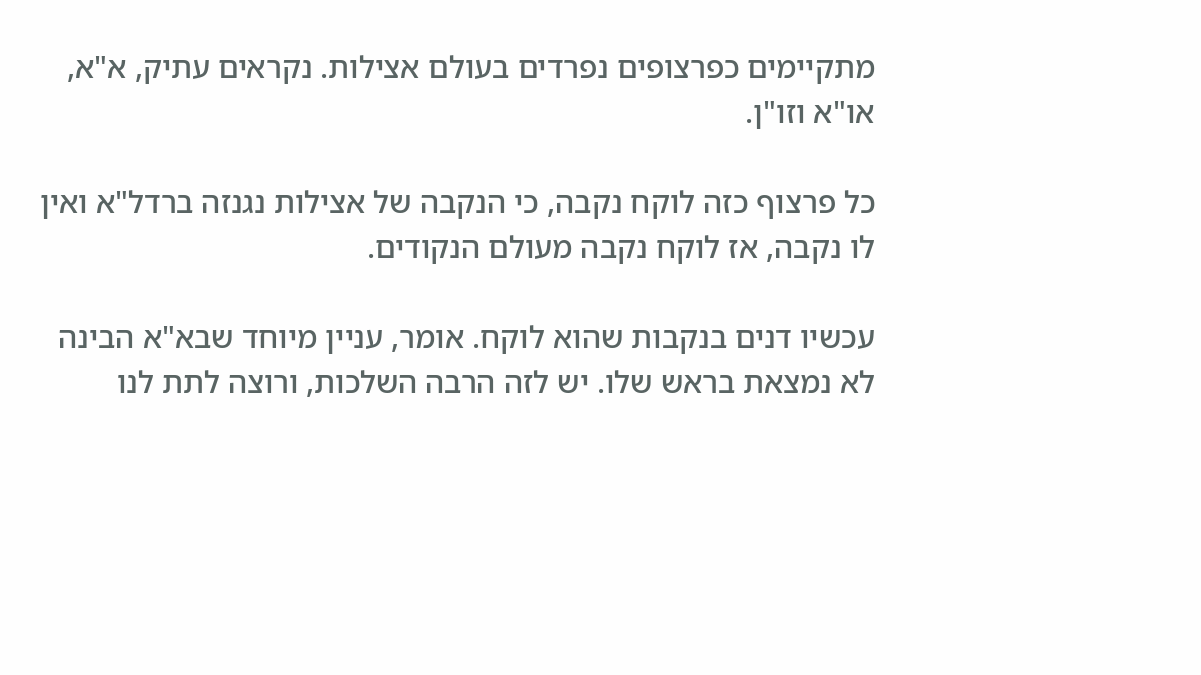מתקיימים כפרצופים נפרדים בעולם אצילות. נקראים עתיק, א"א, או"א וזו"ן.

כל פרצוף כזה לוקח נקבה, כי הנקבה של אצילות נגנזה ברדל"א ואין לו נקבה, אז לוקח נקבה מעולם הנקודים.

עכשיו דנים בנקבות שהוא לוקח. אומר, עניין מיוחד שבא"א הבינה לא נמצאת בראש שלו. יש לזה הרבה השלכות, ורוצה לתת לנו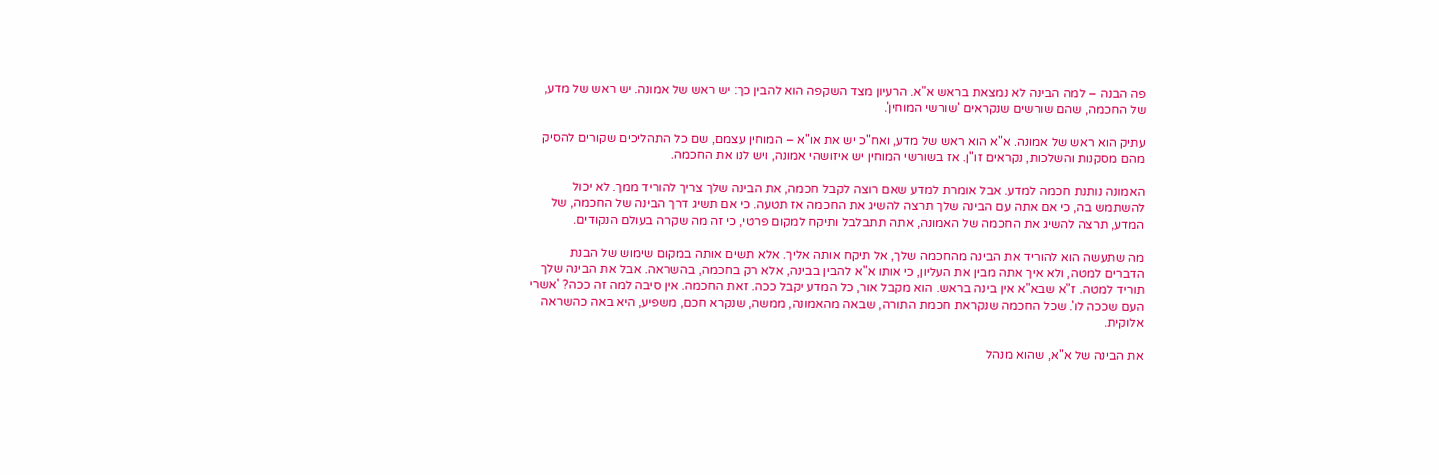פה הבנה – למה הבינה לא נמצאת בראש א"א. הרעיון מצד השקפה הוא להבין כך: יש ראש של אמונה. יש ראש של מדע, של החכמה, שהם שורשים שנקראים 'שורשי המוחין'.

עתיק הוא ראש של אמונה. א"א הוא ראש של מדע, ואח"כ יש את או"א – המוחין עצמם, שם כל התהליכים שקורים להסיק מהם מסקנות והשלכות, נקראים זו"ן. אז בשורשי המוחין יש איזושהי אמונה, ויש לנו את החכמה.

האמונה נותנת חכמה למדע. אבל אומרת למדע שאם רוצה לקבל חכמה, את הבינה שלך צריך להוריד ממך. לא יכול להשתמש בה, כי אם אתה עם הבינה שלך תרצה להשיג את החכמה אז תטעה. כי אם תשיג דרך הבינה של החכמה, של המדע, תרצה להשיג את החכמה של האמונה, אתה תתבלבל ותיקח למקום פרטי, כי זה מה שקרה בעולם הנקודים.

מה שתעשה הוא להוריד את הבינה מהחכמה שלך, אל תיקח אותה אליך. אלא תשים אותה במקום שימוש של הבנת הדברים למטה, ולא איך אתה מבין את העליון, כי אותו א"א להבין בבינה, אלא רק בחכמה, בהשראה. אבל את הבינה שלך תוריד למטה. ז"א שבא"א אין בינה בראש. הוא מקבל אור, כל המדע יקבל ככה. זאת החכמה. אין סיבה למה זה ככה? 'אשרי העם שככה לו'. שכל החכמה שנקראת חכמת התורה, שבאה מהאמונה, ממשה, שנקרא חכם, משפיע, היא באה כהשראה אלוקית.

את הבינה של א"א, שהוא מנהל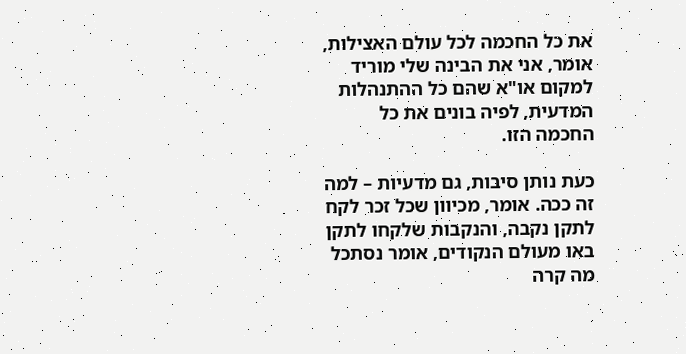את כל החכמה לכל עולם האצילות, אומר, אני את הבינה שלי מוריד למקום או"א שהם כל ההתנהלות המדעית, לפיה בונים את כל החכמה הזו.

כעת נותן סיבות, גם מדעיות – למה זה ככה. אומר, מכיוון שכל זכר לקח לתקן נקבה, והנקבות שלקחו לתקן באו מעולם הנקודים, אומר נסתכל מה קרה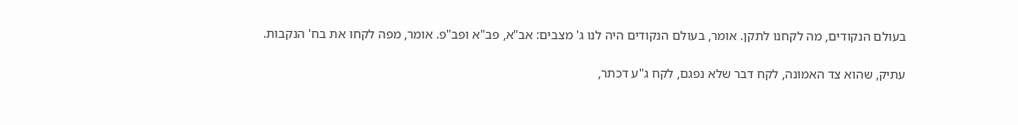בעולם הנקודים, מה לקחנו לתקן. אומר, בעולם הנקודים היה לנו ג' מצבים: אב"א, פב"א ופב"פ. אומר, מפה לקחו את בח' הנקבות.

עתיק, שהוא צד האמונה, לקח דבר שלא נפגם, לקח ג"ע דכתר,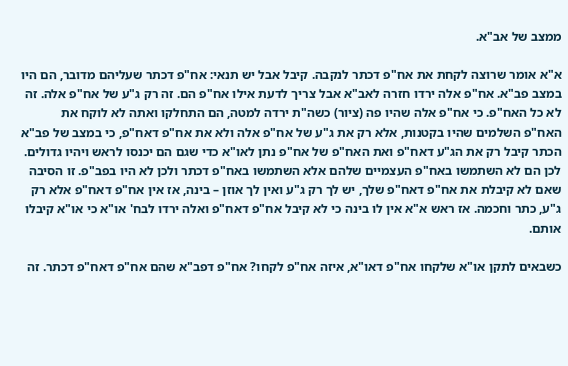ממצב של אב"א.

א"א אומר שרוצה לקחת את אח"פ דכתר לנקבה. קיבל אבל יש תנאי: אח"פ דכתר שעליהם מדובר, הם היו במצב פב"א. אח"פ אלה ירדו חזרה לאב"א אבל צריך לדעת אילו אח"פ הם. זה רק ג"ע של אח"פ אלה. זה לא כל האח"פ. כי אח"פ אלה שהיו פה (ציור) כשה"ת ירדה למטה, הם התחלקו ואתה לא לוקח את האח"פ השלמים שהיו בקטנות, אלא רק את ג"ע של אח"פ אלה ולא את אח"פ דאח"פ, כי במצב של פב"א הכתר קיבל רק את הג"ע דאח"פ ואת האח"פ של אח"פ נתן לאו"א כדי שגם הם יכנסו לראש ויהיו גדולים. לכן הם לא השתמשו באח"פ העצמיים שלהם אלא השתמשו באח"פ דכתר ולכן לא היו בפב"פ. זו הסיבה שאם לא קיבלת את אח"פ דאח"פ שלך, יש לך רק ג"ע ואין לך אוזן – בינה, אז אין אח"פ דאח"פ אלא רק ג"ע, כתר וחכמה. אז ראש א"א אין לו בינה כי לא קיבל אח"פ דאח"פ ואלה ירדו לבח' או"א כי או"א קיבלו אותם.

כשבאים לתקן או"א שלקחו אח"פ דאו"א, איזה אח"פ לקחו? אח"פ דפב"א שהם אח"פ דאח"פ דכתר. זה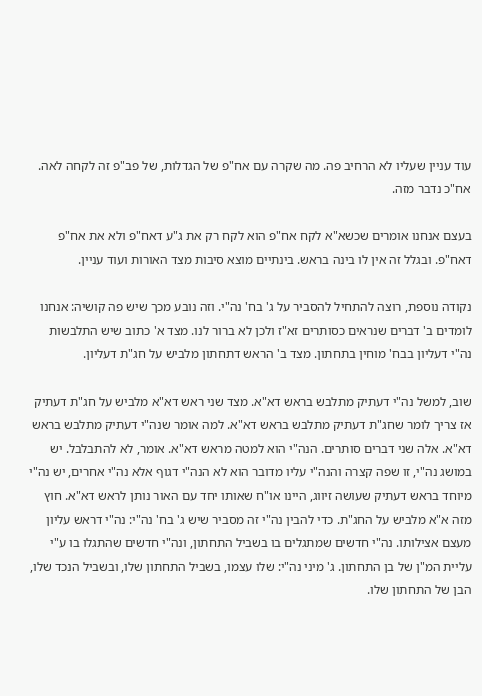עוד עניין שעליו לא הרחיב פה. מה שקרה עם אח"פ של הגדלות, של פב"פ זה לקחה לאה. אח"כ נדבר מזה.

בעצם אנחנו אומרים שכשא"א לקח אח"פ הוא לקח רק את ג"ע דאח"פ ולא את אח"פ דאח"פ. ובגלל זה אין לו בינה בראש. בינתיים מוצא סיבות מצד האורות ועוד עניין.

נקודה נוספת, רוצה להתחיל להסביר על ג' בח' נה"י. וזה נובע מכך שיש פה קושיה: אנחנו לומדים ב' דברים שנראים כסותרים זא"ז ולכן לא ברור לנו. מצד א' כתוב שיש התלבשות נה"י דעליון בבח' מוחין בתחתון. מצד ב' הראש דתחתון מלביש על חג"ת דעליון.

שוב, למשל נה"י דעתיק מתלבש בראש דא"א. מצד שני ראש דא"א מלביש על חג"ת דעתיק אז צריך לומר שחג"ת דעתיק מתלבש בראש דא"א. למה אומר שנה"י דעתיק מתלבש בראש דא"א. אלה שני דברים סותרים. הנה"י הוא למטה מראש דא"א. אומר, לא להתבלבל. יש במושג נה"י, זו שפה קצרה והנה"י עליו מדובר הוא לא הנה"י דגוף אלא נה"י אחרים, יש נה"י מיוחד בראש דעתיק שעושה זיווג, היינו או"ח שאותו יחד עם האור נותן לראש דא"א. חוץ מזה א"א מלביש על החג"ת. כדי להבין נה"י זה מסביר שיש ג' בח' נה"י: נה"י דראש עליון מעצם אצילותו. נה"י חדשים שמתגלים בו בשביל התחתון, ונה"י חדשים שהתגלו בו ע"י עליית המ"ן של בן התחתון. ג' מיני נה"י: שלו עצמו, בשביל התחתון שלו, ובשביל הנכד שלו, הבן של התחתון שלו.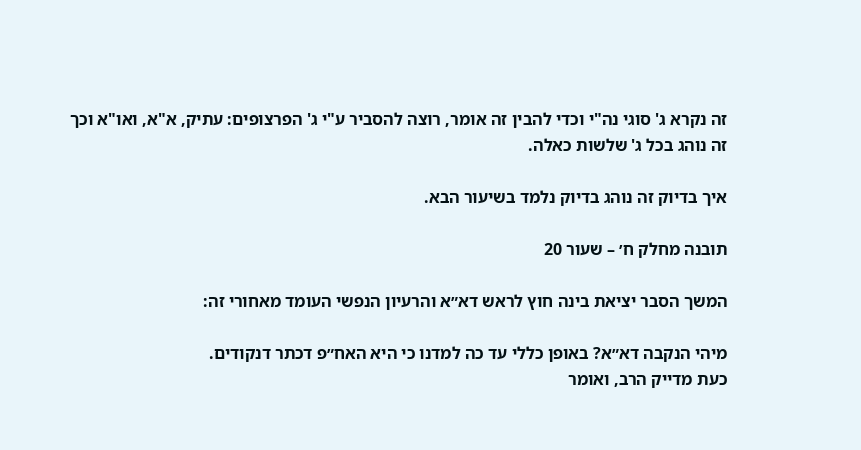זה נקרא ג' סוגי נה"י וכדי להבין זה אומר, רוצה להסביר ע"י ג' הפרצופים: עתיק, א"א, ואו"א וכך זה נוהג בכל ג' שלשות כאלה.

איך בדיוק זה נוהג בדיוק נלמד בשיעור הבא.

תובנה מחלק ח׳ – שעור 20

המשך הסבר יציאת בינה חוץ לראש דא״א והרעיון הנפשי העומד מאחורי זה:

מיהי הנקבה דא״א? באופן כללי עד כה למדנו כי היא האח״פ דכתר דנקודים.
כעת מדייק הרב, ואומר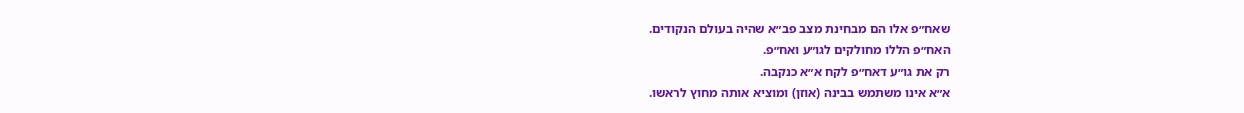שאח״פ אלו הם מבחינת מצב פב״א שהיה בעולם הנקודים.
האח״פ הללו מחולקים לגו״ע ואח״פ.
רק את גו״ע דאח״פ לקח א״א כנקבה.
א״א אינו משתמש בבינה (אוזן) ומוציא אותה מחוץ לראשו.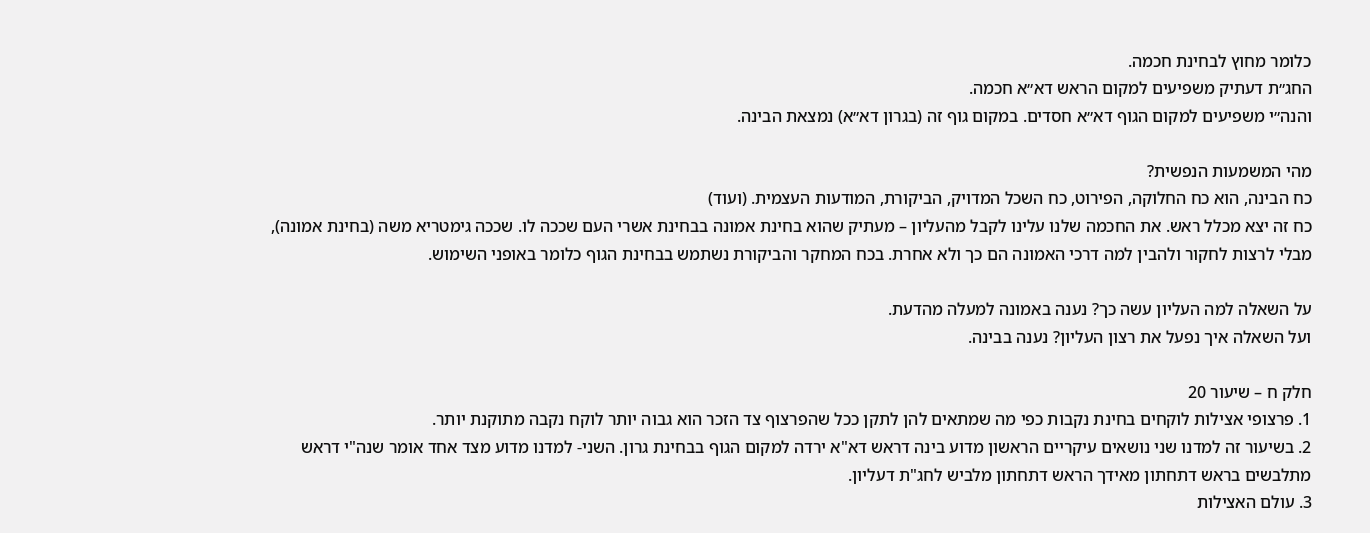כלומר מחוץ לבחינת חכמה.
החג״ת דעתיק משפיעים למקום הראש דא״א חכמה.
והנה״י משפיעים למקום הגוף דא״א חסדים. במקום גוף זה (בגרון דא״א) נמצאת הבינה.

מהי המשמעות הנפשית?
כח הבינה, הוא כח החלוקה, הפירוט, כח השכל המדויק, הביקורת, המודעות העצמית. (ועוד)
כח זה יצא מכלל ראש. את החכמה שלנו עלינו לקבל מהעליון – מעתיק שהוא בחינת אמונה בבחינת אשרי העם שככה לו. שככה גימטריא משה (בחינת אמונה), מבלי לרצות לחקור ולהבין למה דרכי האמונה הם כך ולא אחרת. בכח המחקר והביקורת נשתמש בבחינת הגוף כלומר באופני השימוש.

על השאלה למה העליון עשה כך? נענה באמונה למעלה מהדעת.
ועל השאלה איך נפעל את רצון העליון? נענה בבינה.

חלק ח – שיעור 20
1. פרצופי אצילות לוקחים בחינת נקבות כפי מה שמתאים להן לתקן ככל שהפרצוף צד הזכר הוא גבוה יותר לוקח נקבה מתוקנת יותר.
2. בשיעור זה למדנו שני נושאים עיקריים הראשון מדוע בינה דראש דא"א ירדה למקום הגוף בבחינת גרון. השני- למדנו מדוע מצד אחד אומר שנה"י דראש מתלבשים בראש דתחתון מאידך הראש דתחתון מלביש לחג"ת דעליון.
3. עולם האצילות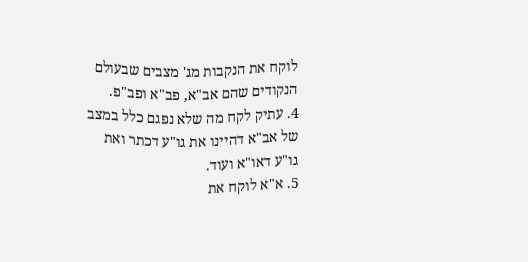לוקח את הנקבות מג' מצבים שבעולם הנקודים שהם אב"א, פב"א ופב"פ.
4. עתיק לקח מה שלא נפגם כלל במצב של אב"א דהיינו את גו"ע דכתר ואת גו"ע דאו"א ועוד.
5. א"א לוקח את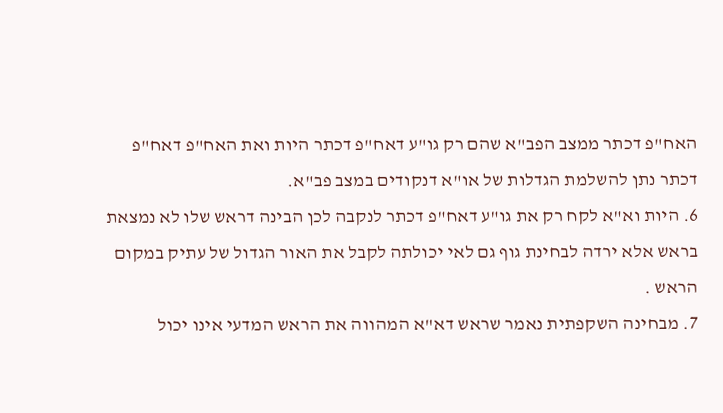האח"פ דכתר ממצב הפב"א שהם רק גו"ע דאח"פ דכתר היות ואת האח"פ דאח"פ דכתר נתן להשלמת הגדלות של או"א דנקודים במצב פב"א.
6. היות וא"א לקח רק את גו"ע דאח"פ דכתר לנקבה לכן הבינה דראש שלו לא נמצאת בראש אלא ירדה לבחינת גוף גם לאי יכולתה לקבל את האור הגדול של עתיק במקום הראש .
7. מבחינה השקפתית נאמר שראש דא"א המהווה את הראש המדעי אינו יכול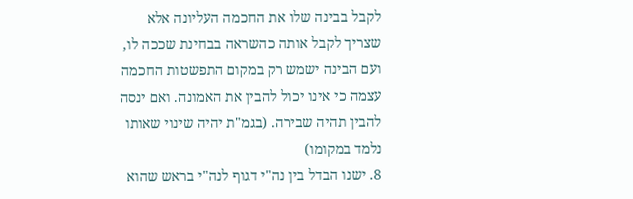לקבל בבינה שלו את החכמה העליונה אלא שצריך לקבל אותה כהשראה בבחינת שככה לו, ועם הבינה ישמש רק במקום התפשטות החכמה עצמה כי אינו יכול להבין את האמונה. ואם ינסה להבין תהיה שבירה. (בגמ"ת יהיה שינוי שאותו נלמד במקומו)
8. ישנו הבדל בין נה"י דגוף לנה"י בראש שהוא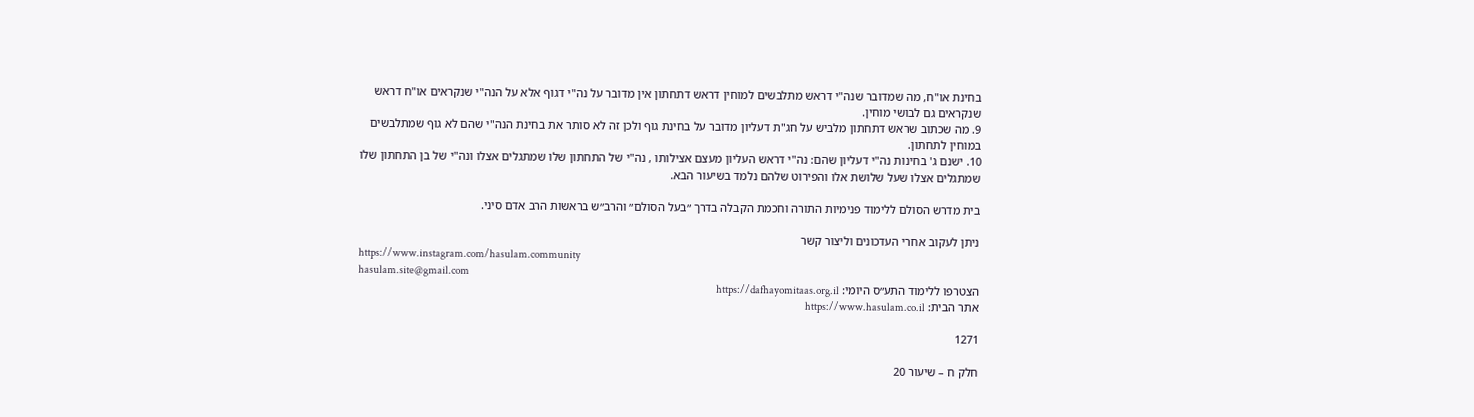בחינת או"ח, מה שמדובר שנה"י דראש מתלבשים למוחין דראש דתחתון אין מדובר על נה"י דגוף אלא על הנה"י שנקראים או"ח דראש שנקראים גם לבושי מוחין.
9. מה שכתוב שראש דתחתון מלביש על חג"ת דעליון מדובר על בחינת גוף ולכן זה לא סותר את בחינת הנה"י שהם לא גוף שמתלבשים במוחין לתחתון.
10. ישנם ג' בחינות נה"י דעליון שהם: נה"י דראש העליון מעצם אצילותו , נה"י של התחתון שלו שמתגלים אצלו ונה"י של בן התחתון שלו שמתגלים אצלו שעל שלושת אלו והפירוט שלהם נלמד בשיעור הבא.

בית מדרש הסולם ללימוד פנימיות התורה וחכמת הקבלה בדרך ״בעל הסולם״ והרב״ש בראשות הרב אדם סיני.

ניתן לעקוב אחרי העדכונים וליצור קשר
https://www.instagram.com/hasulam.community
hasulam.site@gmail.com
הצטרפו ללימוד התע״ס היומי: https://dafhayomitaas.org.il
אתר הבית: https://www.hasulam.co.il

1271

חלק ח – שיעור 20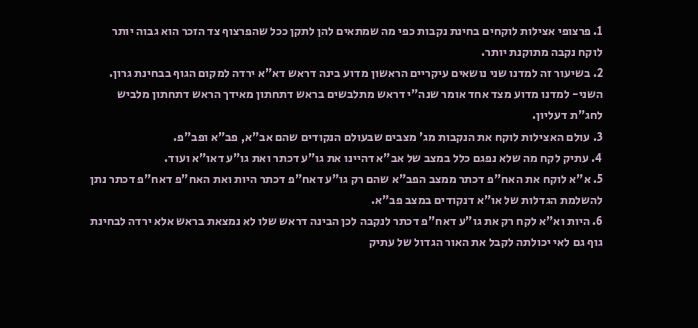1. פרצופי אצילות לוקחים בחינת נקבות כפי מה שמתאים להן לתקן ככל שהפרצוף צד הזכר הוא גבוה יותר לוקח נקבה מתוקנת יותר.
2. בשיעור זה למדנו שני נושאים עיקריים הראשון מדוע בינה דראש דא"א ירדה למקום הגוף בבחינת גרון. השני- למדנו מדוע מצד אחד אומר שנה"י דראש מתלבשים בראש דתחתון מאידך הראש דתחתון מלביש לחג"ת דעליון.
3. עולם האצילות לוקח את הנקבות מג' מצבים שבעולם הנקודים שהם אב"א, פב"א ופב"פ.
4. עתיק לקח מה שלא נפגם כלל במצב של אב"א דהיינו את גו"ע דכתר ואת גו"ע דאו"א ועוד.
5. א"א לוקח את האח"פ דכתר ממצב הפב"א שהם רק גו"ע דאח"פ דכתר היות ואת האח"פ דאח"פ דכתר נתן להשלמת הגדלות של או"א דנקודים במצב פב"א.
6. היות וא"א לקח רק את גו"ע דאח"פ דכתר לנקבה לכן הבינה דראש שלו לא נמצאת בראש אלא ירדה לבחינת גוף גם לאי יכולתה לקבל את האור הגדול של עתיק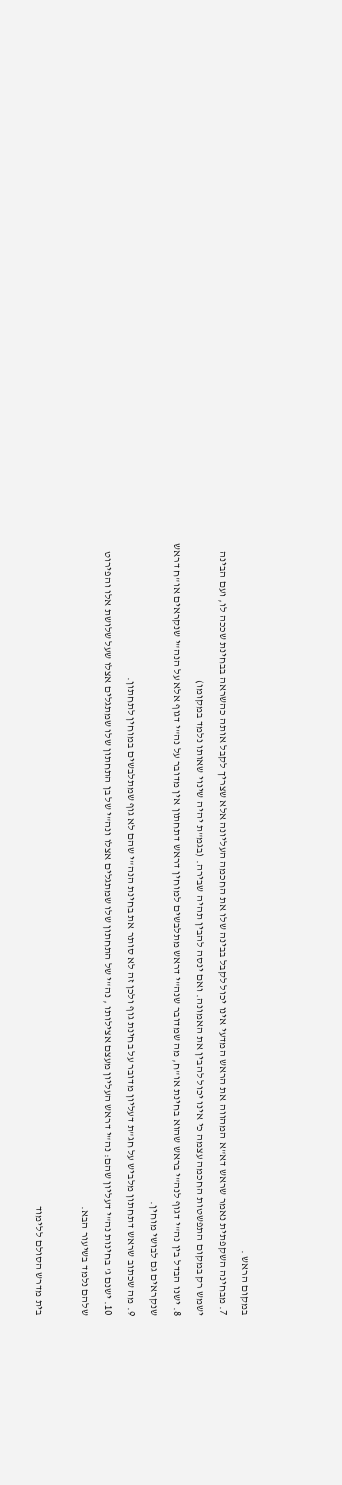במקום הראש .
7. מבחינה השקפתית נאמר שראש דא"א המהווה את הראש המדעי אינו יכול לקבל בבינה שלו את החכמה העליונה אלא שצריך לקבל אותה כהשראה בבחינת שככה לו, ועם הבינה ישמש רק במקום התפשטות החכמה עצמה כי אינו יכול להבין את האמונה. ואם ינסה להבין תהיה שבירה. (בגמ"ת יהיה שינוי שאותו נלמד במקומו)
8. ישנו הבדל בין נה"י דגוף לנה"י בראש שהוא בחינת או"ח, מה שמדובר שנה"י דראש מתלבשים למוחין דראש דתחתון אין מדובר על נה"י דגוף אלא על הנה"י שנקראים או"ח דראש שנקראים גם לבושי מוחין.
9. מה שכתוב שראש דתחתון מלביש על חג"ת דעליון מדובר על בחינת גוף ולכן זה לא סותר את בחינת הנה"י שהם לא גוף שמתלבשים במוחין לתחתון.
10. ישנם ג' בחינות נה"י דעליון שהם: נה"י דראש העליון מעצם אצילותו , נה"י של התחתון שלו שמתגלים אצלו ונה"י של בן התחתון שלו שמתגלים אצלו שעל שלושת אלו והפירוט שלהם נלמד בשיעור הבא.

בית מדרש הסולם ללימוד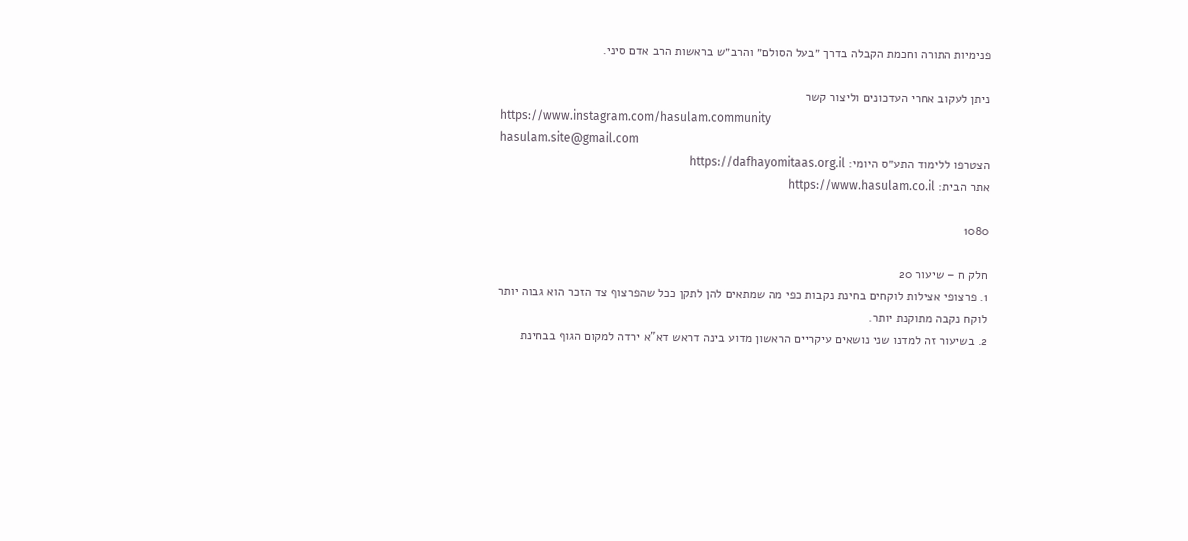פנימיות התורה וחכמת הקבלה בדרך ״בעל הסולם״ והרב״ש בראשות הרב אדם סיני.

ניתן לעקוב אחרי העדכונים וליצור קשר
https://www.instagram.com/hasulam.community
hasulam.site@gmail.com
הצטרפו ללימוד התע״ס היומי: https://dafhayomitaas.org.il
אתר הבית: https://www.hasulam.co.il

1080

חלק ח – שיעור 20
1. פרצופי אצילות לוקחים בחינת נקבות כפי מה שמתאים להן לתקן ככל שהפרצוף צד הזכר הוא גבוה יותר לוקח נקבה מתוקנת יותר.
2. בשיעור זה למדנו שני נושאים עיקריים הראשון מדוע בינה דראש דא"א ירדה למקום הגוף בבחינת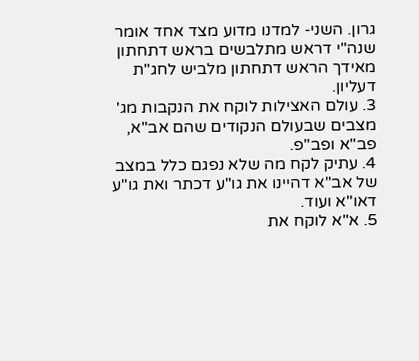גרון. השני- למדנו מדוע מצד אחד אומר שנה"י דראש מתלבשים בראש דתחתון מאידך הראש דתחתון מלביש לחג"ת דעליון.
3. עולם האצילות לוקח את הנקבות מג' מצבים שבעולם הנקודים שהם אב"א, פב"א ופב"פ.
4. עתיק לקח מה שלא נפגם כלל במצב של אב"א דהיינו את גו"ע דכתר ואת גו"ע דאו"א ועוד.
5. א"א לוקח את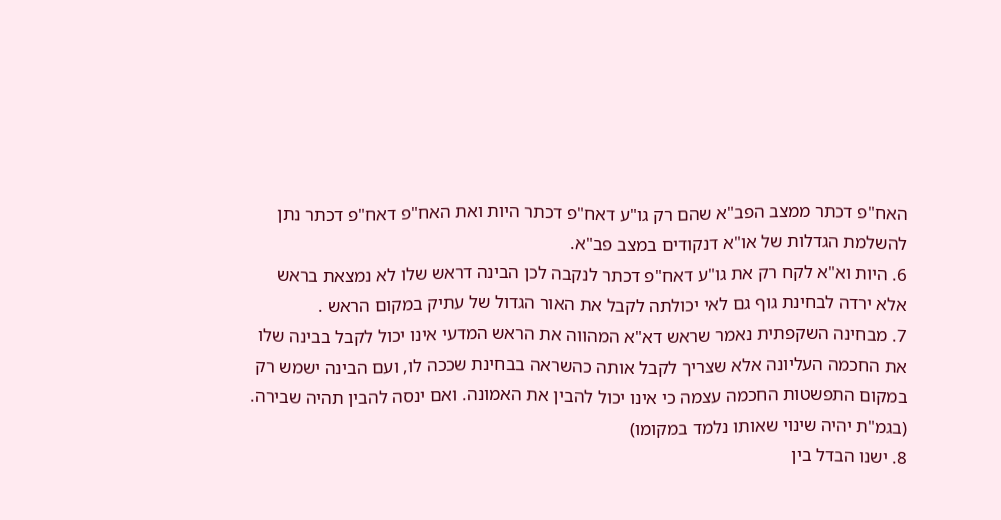האח"פ דכתר ממצב הפב"א שהם רק גו"ע דאח"פ דכתר היות ואת האח"פ דאח"פ דכתר נתן להשלמת הגדלות של או"א דנקודים במצב פב"א.
6. היות וא"א לקח רק את גו"ע דאח"פ דכתר לנקבה לכן הבינה דראש שלו לא נמצאת בראש אלא ירדה לבחינת גוף גם לאי יכולתה לקבל את האור הגדול של עתיק במקום הראש .
7. מבחינה השקפתית נאמר שראש דא"א המהווה את הראש המדעי אינו יכול לקבל בבינה שלו את החכמה העליונה אלא שצריך לקבל אותה כהשראה בבחינת שככה לו, ועם הבינה ישמש רק במקום התפשטות החכמה עצמה כי אינו יכול להבין את האמונה. ואם ינסה להבין תהיה שבירה. (בגמ"ת יהיה שינוי שאותו נלמד במקומו)
8. ישנו הבדל בין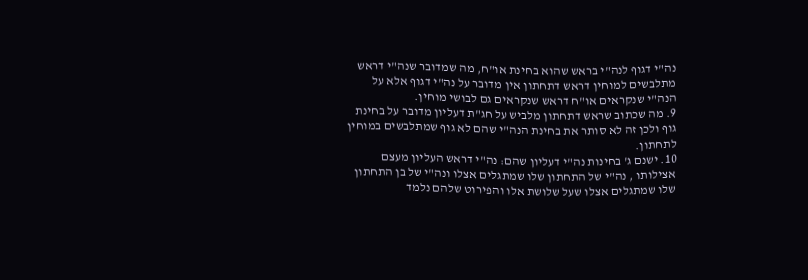נה"י דגוף לנה"י בראש שהוא בחינת או"ח, מה שמדובר שנה"י דראש מתלבשים למוחין דראש דתחתון אין מדובר על נה"י דגוף אלא על הנה"י שנקראים או"ח דראש שנקראים גם לבושי מוחין.
9. מה שכתוב שראש דתחתון מלביש על חג"ת דעליון מדובר על בחינת גוף ולכן זה לא סותר את בחינת הנה"י שהם לא גוף שמתלבשים במוחין לתחתון.
10. ישנם ג' בחינות נה"י דעליון שהם: נה"י דראש העליון מעצם אצילותו , נה"י של התחתון שלו שמתגלים אצלו ונה"י של בן התחתון שלו שמתגלים אצלו שעל שלושת אלו והפירוט שלהם נלמד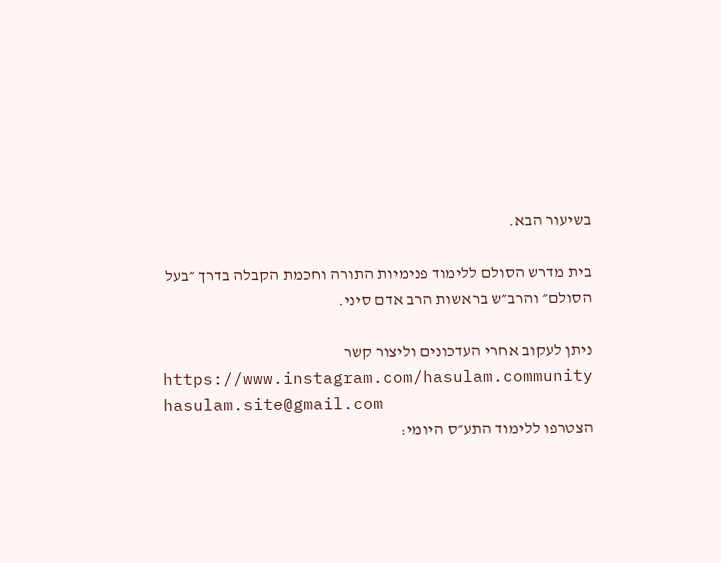בשיעור הבא.

בית מדרש הסולם ללימוד פנימיות התורה וחכמת הקבלה בדרך ״בעל הסולם״ והרב״ש בראשות הרב אדם סיני.

ניתן לעקוב אחרי העדכונים וליצור קשר
https://www.instagram.com/hasulam.community
hasulam.site@gmail.com
הצטרפו ללימוד התע״ס היומי: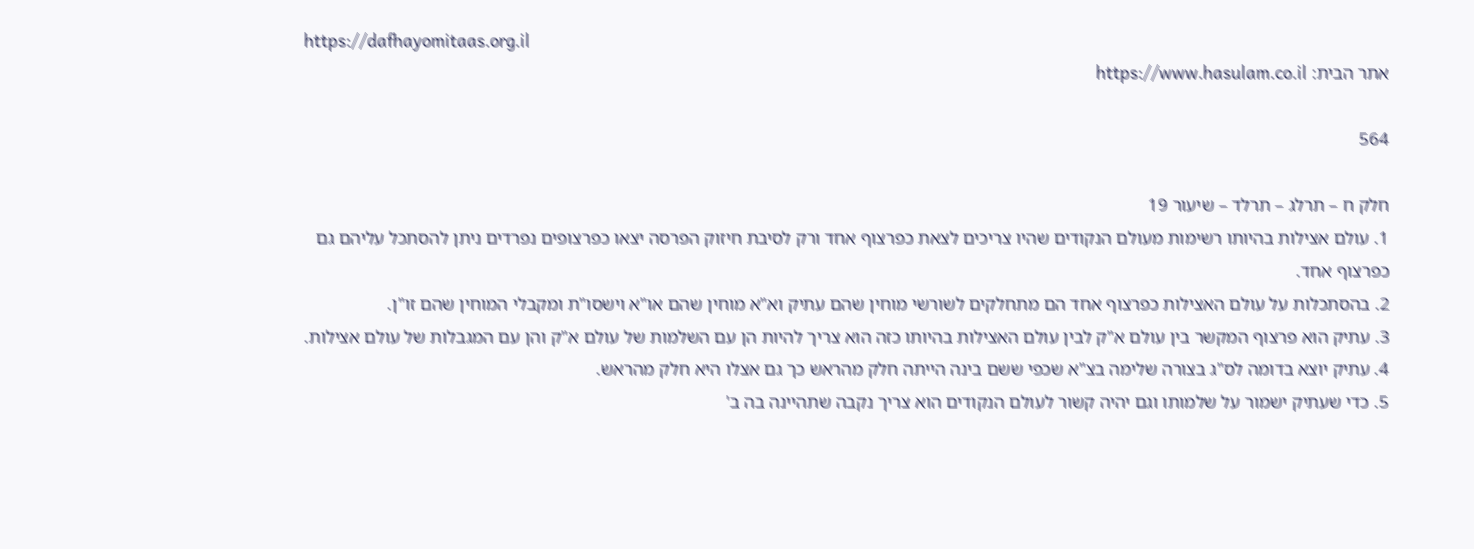https://dafhayomitaas.org.il
אתר הבית: https://www.hasulam.co.il

564

חלק ח – תרלג – תרלד – שיעור 19
1. עולם אצילות בהיותו רשימות מעולם הנקודים שהיו צריכים לצאת כפרצוף אחד ורק לסיבת חיזוק הפרסה יצאו כפרצופים נפרדים ניתן להסתכל עליהם גם כפרצוף אחד.
2. בהסתכלות על עולם האצילות כפרצוף אחד הם מתחלקים לשורשי מוחין שהם עתיק וא"א מוחין שהם או"א וישסו"ת ומקבלי המוחין שהם זו"ן.
3. עתיק הוא פרצוף המקשר בין עולם א"ק לבין עולם האצילות בהיותו כזה הוא צריך להיות הן עם השלמות של עולם א"ק והן עם המגבלות של עולם אצילות.
4. עתיק יוצא בדומה לס"ג בצורה שלימה בצ"א שכפי ששם בינה הייתה חלק מהראש כך גם אצלו היא חלק מהראש.
5. כדי שעתיק ישמור על שלמותו וגם יהיה קשור לעולם הנקודים הוא צריך נקבה שתהיינה בה ב'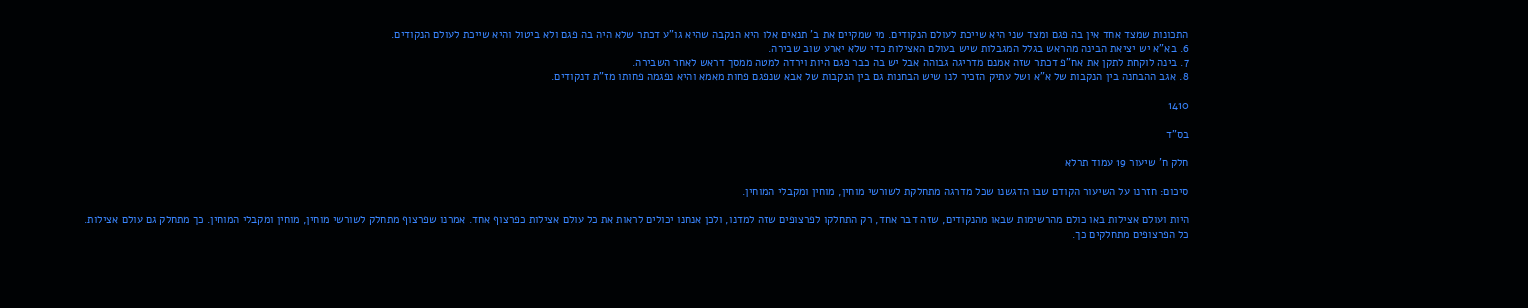התכונות שמצד אחד אין בה פגם ומצד שני היא שייכת לעולם הנקודים. מי שמקיים את ב' תנאים אלו היא הנקבה שהיא גו"ע דכתר שלא היה בה פגם ולא ביטול והיא שייכת לעולם הנקודים.
6. בא"א יש יציאת הבינה מהראש בגלל המגבלות שיש בעולם האצילות כדי שלא יארע שוב שבירה.
7. בינה לוקחת לתקן את אח"פ דכתר שזה אמנם מדריגה גבוהה אבל יש בה כבר פגם היות וירדה למטה ממסך דראש לאחר השבירה.
8. אגב ההבחנה בין הנקבות של א"א ושל עתיק הזכיר לנו שיש הבחנות גם בין הנקבות של אבא שנפגם פחות מאמא והיא נפגמה פחותו מז"ת דנקודים.

1410

בס"ד

חלק ח' שיעור 19 עמוד תרלא

סיכום: חזרנו על השיעור הקודם שבו הדגשנו שכל מדרגה מתחלקת לשורשי מוחין, מוחין ומקבלי המוחין.

היות ועולם אצילות באו כולם מהרשימות שבאו מהנקודים, שזה דבר אחד, רק התחלקו לפרצופים שזה למדנו, ולכן אנחנו יכולים לראות את כל עולם אצילות כפרצוף אחד. אמרנו שפרצוף מתחלק לשורשי מוחין, מוחין ומקבלי המוחין. כך מתחלק גם עולם אצילות. כל הפרצופים מתחלקים כך.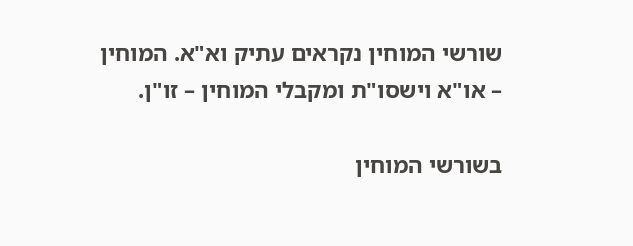שורשי המוחין נקראים עתיק וא"א. המוחין – או"א וישסו"ת ומקבלי המוחין – זו"ן.

בשורשי המוחין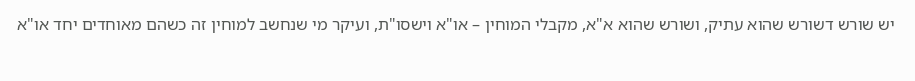יש שורש דשורש שהוא עתיק, ושורש שהוא א"א, מקבלי המוחין – או"א וישסו"ת, ועיקר מי שנחשב למוחין זה כשהם מאוחדים יחד או"א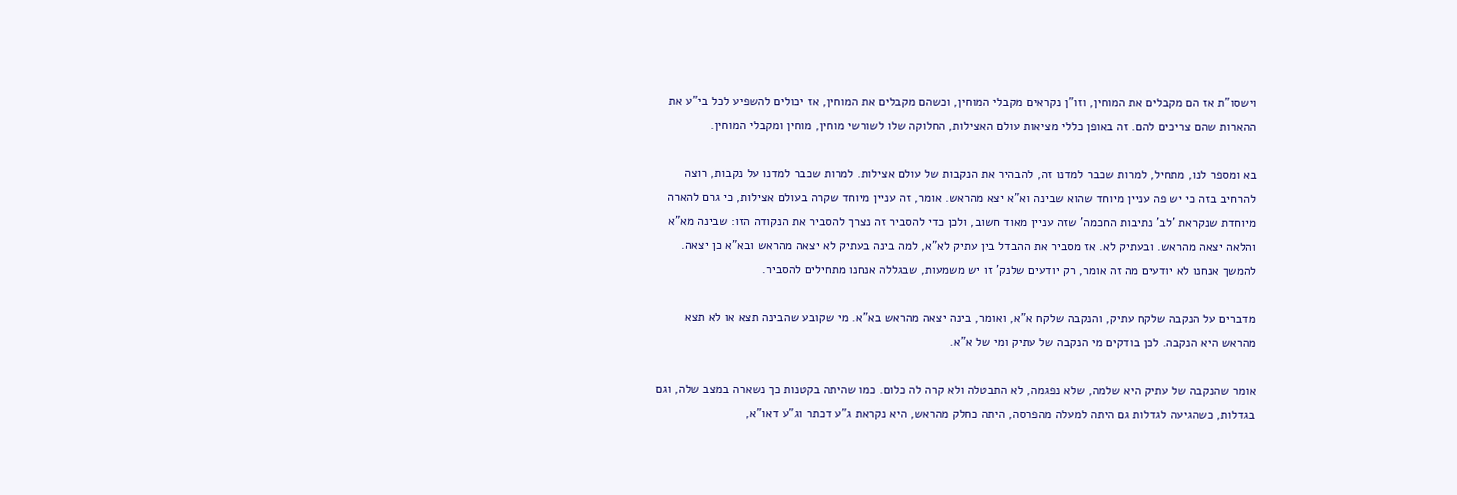וישסו"ת אז הם מקבלים את המוחין, וזו"ן נקראים מקבלי המוחין, וכשהם מקבלים את המוחין, אז יכולים להשפיע לכל בי"ע את ההארות שהם צריכים להם. זה באופן כללי מציאות עולם האצילות, החלוקה שלו לשורשי מוחין, מוחין ומקבלי המוחין.

בא ומספר לנו, מתחיל, למרות שכבר למדנו זה, להבהיר את הנקבות של עולם אצילות. למרות שכבר למדנו על נקבות, רוצה להרחיב בזה כי יש פה עניין מיוחד שהוא שבינה וא"א יצא מהראש. אומר, זה עניין מיוחד שקרה בעולם אצילות, כי גרם להארה מיוחדת שנקראת 'לב' נתיבות החכמה' שזה עניין מאוד חשוב, ולכן כדי להסביר זה נצרך להסביר את הנקודה הזו: שבינה מא"א והלאה יצאה מהראש. ובעתיק לא. אז מסביר את ההבדל בין עתיק לא"א, למה בינה בעתיק לא יצאה מהראש ובא"א כן יצאה. להמשך אנחנו לא יודעים מה זה אומר, רק יודעים שלנק' זו יש משמעות, שבגללה אנחנו מתחילים להסביר.

מדברים על הנקבה שלקח עתיק, והנקבה שלקח א"א, ואומר, בינה יצאה מהראש בא"א. מי שקובע שהבינה תצא או לא תצא מהראש היא הנקבה. לכן בודקים מי הנקבה של עתיק ומי של א"א.

אומר שהנקבה של עתיק היא שלמה, שלא נפגמה, לא התבטלה ולא קרה לה כלום. כמו שהיתה בקטנות כך נשארה במצב שלה, וגם בגדלות, כשהגיעה לגדלות גם היתה למעלה מהפרסה, היתה כחלק מהראש, היא נקראת ג"ע דכתר וג"ע דאו"א,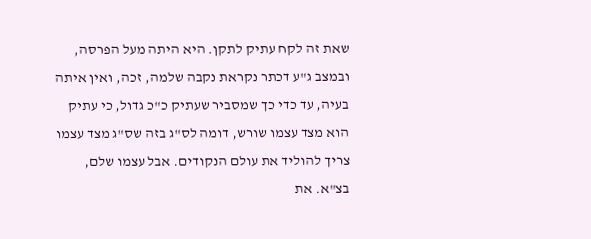שאת זה לקח עתיק לתקן. היא היתה מעל הפרסה, ובמצב ג"ע דכתר נקראת נקבה שלמה, זכה, ואין איתה בעיה, עד כדי כך שמסביר שעתיק כ"כ גדול, כי עתיק הוא מצד עצמו שורש, דומה לס"ג בזה שס"ג מצד עצמו צריך להוליד את עולם הנקודים. אבל עצמו שלם, בצ"א. את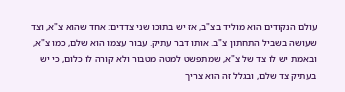עולם הנקודים הוא מוליד בצ"ב, אז יש בתוכו שני צדדים: אחד שהוא צ"א, וצד שעושה בשביל התחתון צ"ב. אותו דבר עתיק. עבור עצמו הוא שלם, כמו צ"א, ובאמת יש לו צד של צ"א, שמתפשט למטה מטבור ולא קורה לו כלום, כי יש בעתיק צד שלם, ובגלל זה הוא צריך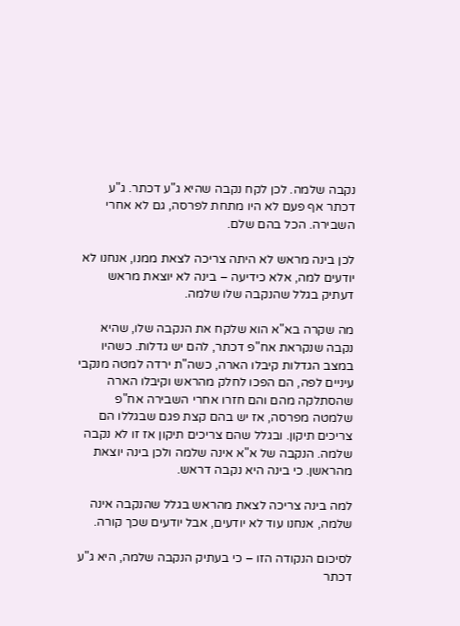נקבה שלמה. לכן לקח נקבה שהיא ג"ע דכתר. ג"ע דכתר אף פעם לא היו מתחת לפרסה, גם לא אחרי השבירה. הכל בהם שלם.

לכן בינה מראש לא היתה צריכה לצאת ממנו, אנחנו לא יודעים למה, אלא כידיעה – בינה לא יוצאת מראש דעתיק בגלל שהנקבה שלו שלמה.

מה שקרה בא"א הוא שלקח את הנקבה שלו, שהיא נקבה שנקראת אח"פ דכתר, להם יש גדלות. כשהיו במצב הגדלות קיבלו הארה, כשה"ת ירדה למטה מנקבי עיניים לפה, הם הפכו לחלק מהראש וקיבלו הארה שהסתלקה מהם והם חזרו אחרי השבירה אח"פ שלמטה מפרסה, אז יש בהם קצת פגם שבגללו הם צריכים תיקון. ובגלל שהם צריכים תיקון אז זו לא נקבה שלמה. הנקבה של א"א אינה שלמה ולכן בינה יוצאת מהראשן. כי בינה היא נקבה דראש.

למה בינה צריכה לצאת מהראש בגלל שהנקבה אינה שלמה, אנחנו עוד לא יודעים, אבל יודעים שכך קורה.

לסיכום הנקודה הזו – כי בעתיק הנקבה שלמה, היא ג"ע דכתר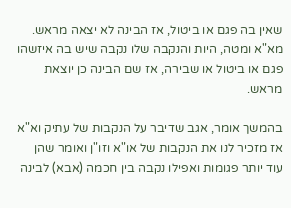שאין בה פגם או ביטול, אז הבינה לא יצאה מראש. מא"א ומטה, היות והנקבה שלו נקבה שיש בה איזשהו פגם או ביטול או שבירה, אז שם הבינה כן יוצאת מראש.

בהמשך אומר, אגב שדיבר על הנקבות של עתיק וא"א אז מזכיר לנו את הנקבות של או"א וזו"ן ואומר שהן עוד יותר פגומות ואפילו נקבה בין חכמה (אבא) לבינה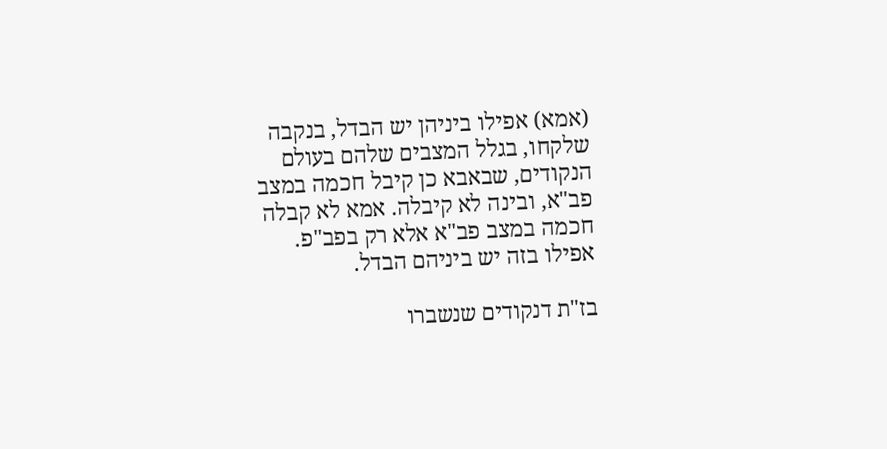(אמא) אפילו ביניהן יש הבדל, בנקבה שלקחו, בגלל המצבים שלהם בעולם הנקודים, שבאבא כן קיבל חכמה במצב פב"א, ובינה לא קיבלה. אמא לא קבלה חכמה במצב פב"א אלא רק בפב"פ. אפילו בזה יש ביניהם הבדל.

בז"ת דנקודים שנשברו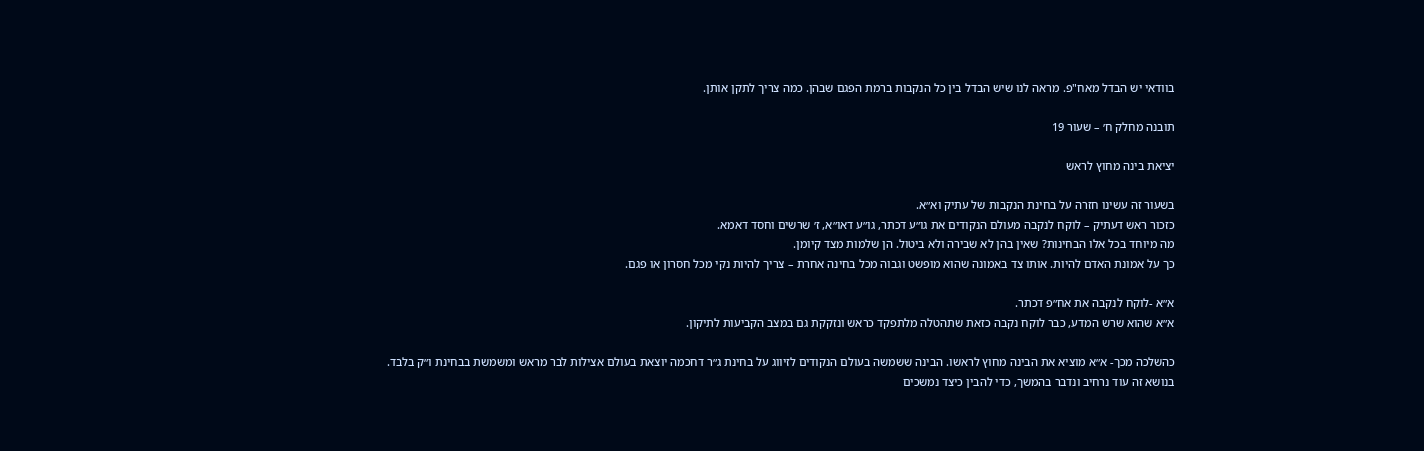בוודאי יש הבדל מאח"פ. מראה לנו שיש הבדל בין כל הנקבות ברמת הפגם שבהן. כמה צריך לתקן אותן.

תובנה מחלק ח׳ – שעור 19

יציאת בינה מחוץ לראש

בשעור זה עשינו חזרה על בחינת הנקבות של עתיק וא״א.
כזכור ראש דעתיק – לוקח לנקבה מעולם הנקודים את גו״ע דכתר, גו״ע דאו״א, ז׳ שרשים וחסד דאמא.
מה מיוחד בכל אלו הבחינות? שאין בהן לא שבירה ולא ביטול. הן שלמות מצד קיומן.
כך על אמונת האדם להיות. אותו צד באמונה שהוא מופשט וגבוה מכל בחינה אחרת – צריך להיות נקי מכל חסרון או פגם.

א״א -לוקח לנקבה את אח״פ דכתר.
א״א שהוא שרש המדע, כבר לוקח נקבה כזאת שתהטלה מלתפקד כראש ונזקקת גם במצב הקביעות לתיקון.

כהשלכה מכך- א״א מוציא את הבינה מחוץ לראשו. הבינה ששמשה בעולם הנקודים לזיווג על בחינת ג״ר דחכמה יוצאת בעולם אצילות לבר מראש ומשמשת בבחינת ו״ק בלבד.
בנושא זה עוד נרחיב ונדבר בהמשך, כדי להבין כיצד נמשכים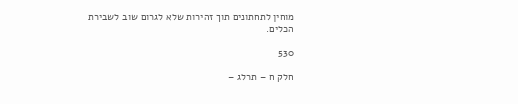מוחין לתחתונים תוך זהירות שלא לגרום שוב לשבירת הכלים.

530

חלק ח – תרלג –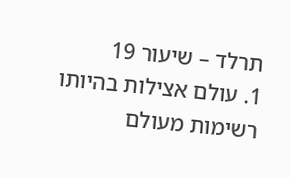תרלד – שיעור 19
1. עולם אצילות בהיותו רשימות מעולם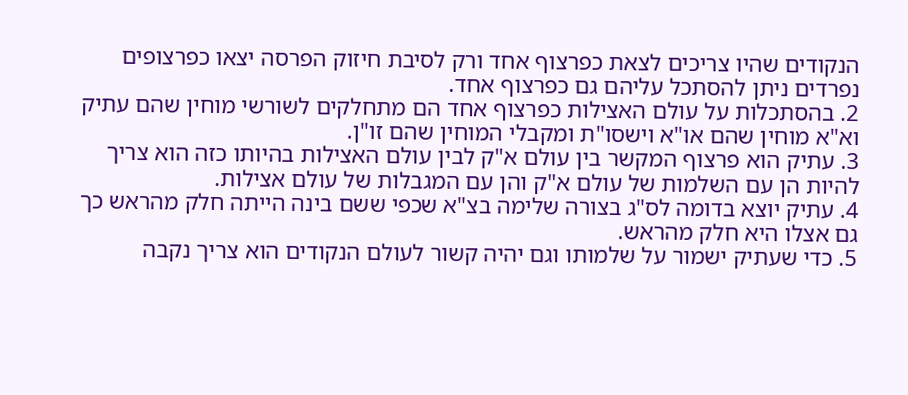הנקודים שהיו צריכים לצאת כפרצוף אחד ורק לסיבת חיזוק הפרסה יצאו כפרצופים נפרדים ניתן להסתכל עליהם גם כפרצוף אחד.
2. בהסתכלות על עולם האצילות כפרצוף אחד הם מתחלקים לשורשי מוחין שהם עתיק וא"א מוחין שהם או"א וישסו"ת ומקבלי המוחין שהם זו"ן.
3. עתיק הוא פרצוף המקשר בין עולם א"ק לבין עולם האצילות בהיותו כזה הוא צריך להיות הן עם השלמות של עולם א"ק והן עם המגבלות של עולם אצילות.
4. עתיק יוצא בדומה לס"ג בצורה שלימה בצ"א שכפי ששם בינה הייתה חלק מהראש כך גם אצלו היא חלק מהראש.
5. כדי שעתיק ישמור על שלמותו וגם יהיה קשור לעולם הנקודים הוא צריך נקבה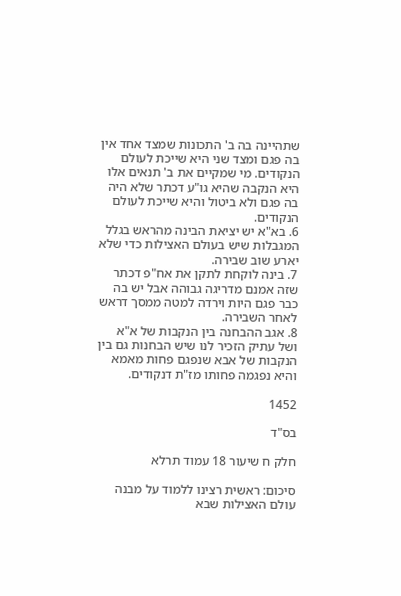שתהיינה בה ב' התכונות שמצד אחד אין בה פגם ומצד שני היא שייכת לעולם הנקודים. מי שמקיים את ב' תנאים אלו היא הנקבה שהיא גו"ע דכתר שלא היה בה פגם ולא ביטול והיא שייכת לעולם הנקודים.
6. בא"א יש יציאת הבינה מהראש בגלל המגבלות שיש בעולם האצילות כדי שלא יארע שוב שבירה.
7. בינה לוקחת לתקן את אח"פ דכתר שזה אמנם מדריגה גבוהה אבל יש בה כבר פגם היות וירדה למטה ממסך דראש לאחר השבירה.
8. אגב ההבחנה בין הנקבות של א"א ושל עתיק הזכיר לנו שיש הבחנות גם בין הנקבות של אבא שנפגם פחות מאמא והיא נפגמה פחותו מז"ת דנקודים.

1452

בס"ד

חלק ח שיעור 18 עמוד תרלא

סיכום: ראשית רצינו ללמוד על מבנה עולם האצילות שבא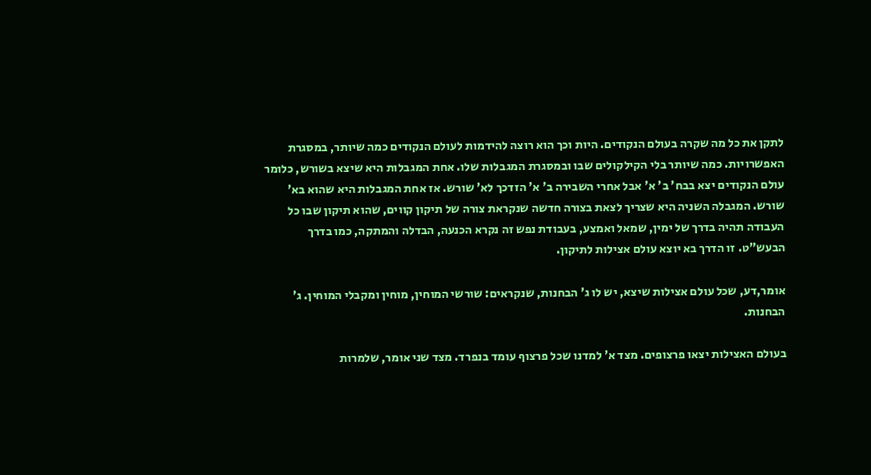לתקן את כל מה שקרה בעולם הנקודים. היות וכך הוא רוצה להידמות לעולם הנקודים כמה שיותר, במסגרת האפשרויות. כמה שיותר בלי הקילקולים שבו ובמסגרת המגבלות שלו. אחת המגבלות היא שיצא בשורש, כלומר עולם הנקודים יצא בבח' ב' א' אבל אחרי השבירה ב' א' הזדכך לא' שורש. אז אחת המגבלות היא שהוא בא' שורש. המגבלה השניה היא שצריך לצאת בצורה חדשה שנקראת צורה של תיקון קווים, שהוא תיקון שבו כל העבודה תהיה בדרך של ימין, שמאל ואמצע, בעבודת נפש זה נקרא הכנעה, הבדלה והמתקה, כמו בדרך הבעש"ט. זו הדרך בא יוצא עולם אצילות לתיקון.

אומר,דע, שכל עולם אצילות שיצא, יש לו ג' הבחנות, שנקראים: שורשי המוחין, מוחין ומקבלי המוחין. ג' הבחנות.

בעולם האצילות יצאו פרצופים. מצד א' למדנו שכל פרצוף עומד בנפרד. מצד שני אומר, שלמרות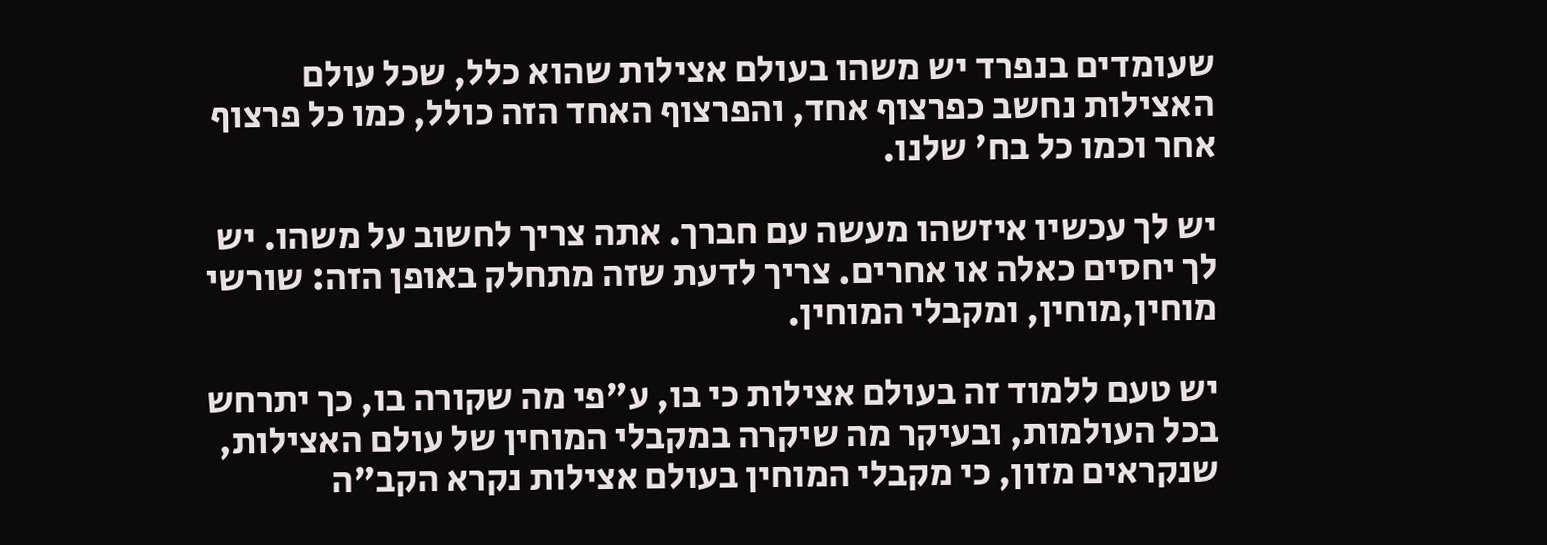שעומדים בנפרד יש משהו בעולם אצילות שהוא כלל, שכל עולם האצילות נחשב כפרצוף אחד, והפרצוף האחד הזה כולל, כמו כל פרצוף אחר וכמו כל בח' שלנו.

יש לך עכשיו איזשהו מעשה עם חברך. אתה צריך לחשוב על משהו. יש לך יחסים כאלה או אחרים. צריך לדעת שזה מתחלק באופן הזה: שורשי מוחין,מוחין, ומקבלי המוחין.

יש טעם ללמוד זה בעולם אצילות כי בו, ע"פי מה שקורה בו, כך יתרחש בכל העולמות, ובעיקר מה שיקרה במקבלי המוחין של עולם האצילות, שנקראים מזון, כי מקבלי המוחין בעולם אצילות נקרא הקב"ה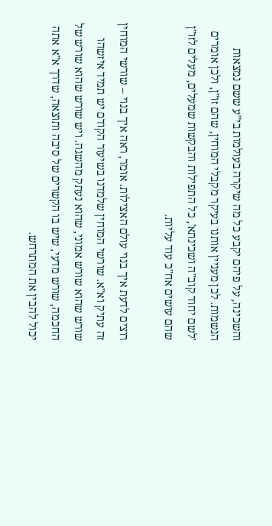והשכינה, על פיהם יקבע כל מה שיקרה בעולמות בי"ע ששם נמצאות הנשמות. לכן מעניין אותנו בעיקר מקבלי המוחין, שהם זו"ן, ולכן אומרים 'לשם יחוד קוב"ה ושכינתא', כל התפילות והבקשות שמעלים, מעלים לזו"ן שהם עושים אח"כ עוד עליות.

רוצים לדעת איך בנוי עולם האצילות. אומר, ראה איך בנוי – שורשי המוחין זה עתיק וא"א. שורשי המוחין שלמדנו בשיעור הקודם יש תמיד איזשהו שורש שהוא שורש אמוני, שהוא נעתק מהשגה. ויש שורש שהוא שורש של החכמה, שורש מדעי, שיש בו הקשרים של סיבה ותוצאה, שדרך א"א אתה יכול להבין את המתרחש.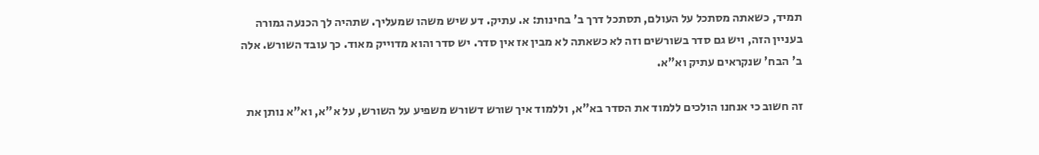תמיד, כשאתה מסתכל על העולם, תסתכל דרך ב' בחינות: א. עתיק. דע שיש משהו שמעליך. שתהיה לך הכנעה גמורה בעניין הזה, ויש גם סדר בשורשים וזה לא כשאתה לא מבין אז אין סדר. יש סדר והוא מדוייק מאוד. כך עובד השורש. אלה ב' הבח' שנקראים עתיק וא"א.

זה חשוב כי אנחנו הולכים ללמוד את הסדר בא"א, וללמוד איך שורש דשורש משפיע על השורש, על א"א, וא"א נותן את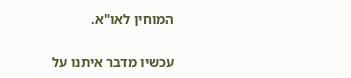המוחין לאו"א.

עכשיו מדבר איתנו על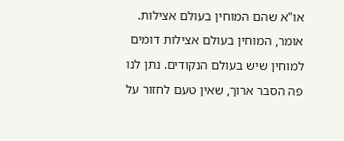או"א שהם המוחין בעולם אצילות. אומר, המוחין בעולם אצילות דומים למוחין שיש בעולם הנקודים. נתן לנו פה הסבר ארוך, שאין טעם לחזור על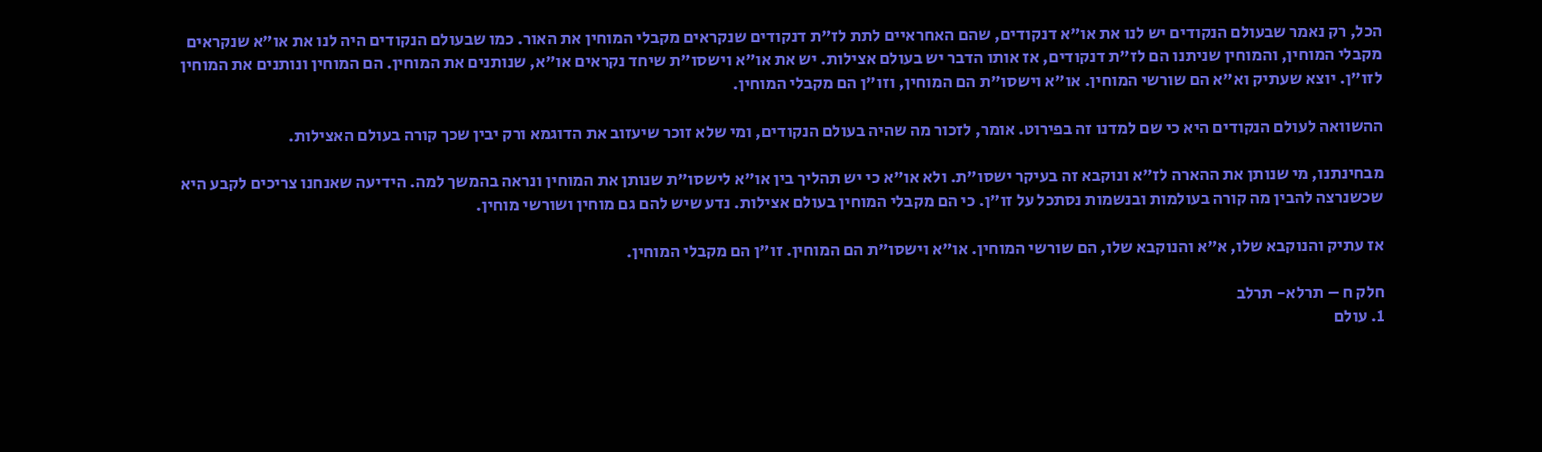הכל, רק נאמר שבעולם הנקודים יש לנו את או"א דנקודים, שהם האחראיים לתת לז"ת דנקודים שנקראים מקבלי המוחין את האור. כמו שבעולם הנקודים היה לנו את או"א שנקראים מקבלי המוחין, והמוחין שניתנו הם לז"ת דנקודים, אז אותו הדבר יש בעולם אצילות. יש את או"א וישסו"ת שיחד נקראים או"א, שנותנים את המוחין. הם המוחין ונותנים את המוחין לזו"ן. יוצא שעתיק וא"א הם שורשי המוחין. או"א וישסו"ת הם המוחין, וזו"ן הם מקבלי המוחין.

ההשוואה לעולם הנקודים היא כי שם למדנו זה בפירוט. אומר, לזכור מה שהיה בעולם הנקודים, ומי שלא זוכר שיעזוב את הדוגמא ורק יבין שכך קורה בעולם האצילות.

מבחינתנו, מי שנותן את ההארה לז"א ונוקבא זה בעיקר ישסו"ת. ולא או"א כי יש תהליך בין או"א לישסו"ת שנותן את המוחין ונראה בהמשך למה. הידיעה שאנחנו צריכים לקבע היא שכשנרצה להבין מה קורה בעולמות ובנשמות נסתכל על זו"ן. כי הם מקבלי המוחין בעולם אצילות. נדע שיש להם גם מוחין ושורשי מוחין.

אז עתיק והנוקבא שלו, א"א והנוקבא שלו, הם שורשי המוחין. או"א וישסו"ת הם המוחין. זו"ן הם מקבלי המוחין.

חלק ח – תרלא- תרלב
1. עולם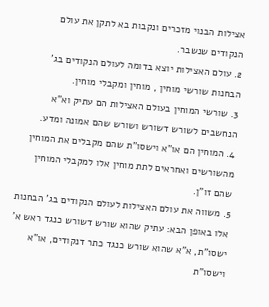אצילות הבנוי מזכרים ונקבות בא לתקן את עולם הנקודים שנשבר.
2. עולם האצילות יוצא בדומה לעולם הנקודים בג' הבחנות שורשי מוחין , מוחין ומקבלי מוחין.
3. שורשי המוחין בעולם האצילות הם עתיק וא"א הנחשבים לשורש דשורש ושורש שהם אמונה ומדע.
4. המוחין הם או"א וישסו"ת שהם מקבלים את המוחין מהשורשים ואחראים לתת מוחין אלו למקבלי המוחין שהם זו"ן.
5. משווה את עולם האצילות לעולם הנקודים בג' הבחנות אלו באופן הבא: עתיק שהוא שורש דשורש כנגד ראש א' ישסו"ת, א"א שהוא שורש כנגד כתר דנקודים, או"א וישסו"ת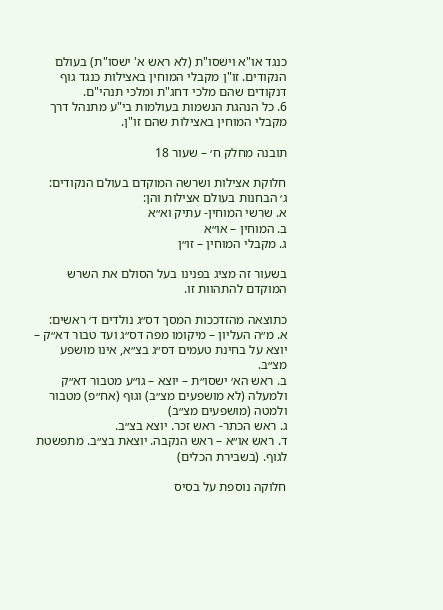כנגד או"א וישסו"ת (לא ראש א' ישסו"ת) בעולם הנקודים. זו"ן מקבלי המוחין באצילות כנגד גוף דנקודים שהם מלכי דחג"ת ומלכי תנהי"ם.
6. כל הנהגת הנשמות בעולמות בי"ע מתנהל דרך מקבלי המוחין באצילות שהם זו"ן.

תובנה מחלק ח׳ – שעור 18

חלוקת אצילות ושרשה המוקדם בעולם הנקודים:
ג׳ הבחנות בעולם אצילות והן:
א. שרשי המוחין- עתיק וא״א
ב. המוחין – או״א
ג. מקבלי המוחין – זו״ן

בשעור זה מציג בפנינו בעל הסולם את השרש המוקדם להתהוות זו.

כתוצאה מהזדככות המסך דס״ג נולדים ד׳ ראשים:
א. מ״ה העליון – מיקומו מפה דס״ג ועד טבור דא״ק – יוצא על בחינת טעמים דס״ג בצ״א, אינו מושפע מצ״ב.
ב. ראש הא׳ ישסו״ת – יוצא – גו״ע מטבור דא״ק ולמעלה (לא מושפעים מצ״ב) וגוף (אח״פ) מטבור ולמטה (מושפעים מצ״ב)
ג. ראש הכתר- ראש זכר. יוצא בצ״ב.
ד. ראש או״א – ראש הנקבה. יוצאת בצ״ב. מתפשטת לגוף. (בשבירת הכלים)

חלוקה נוספת על בסיס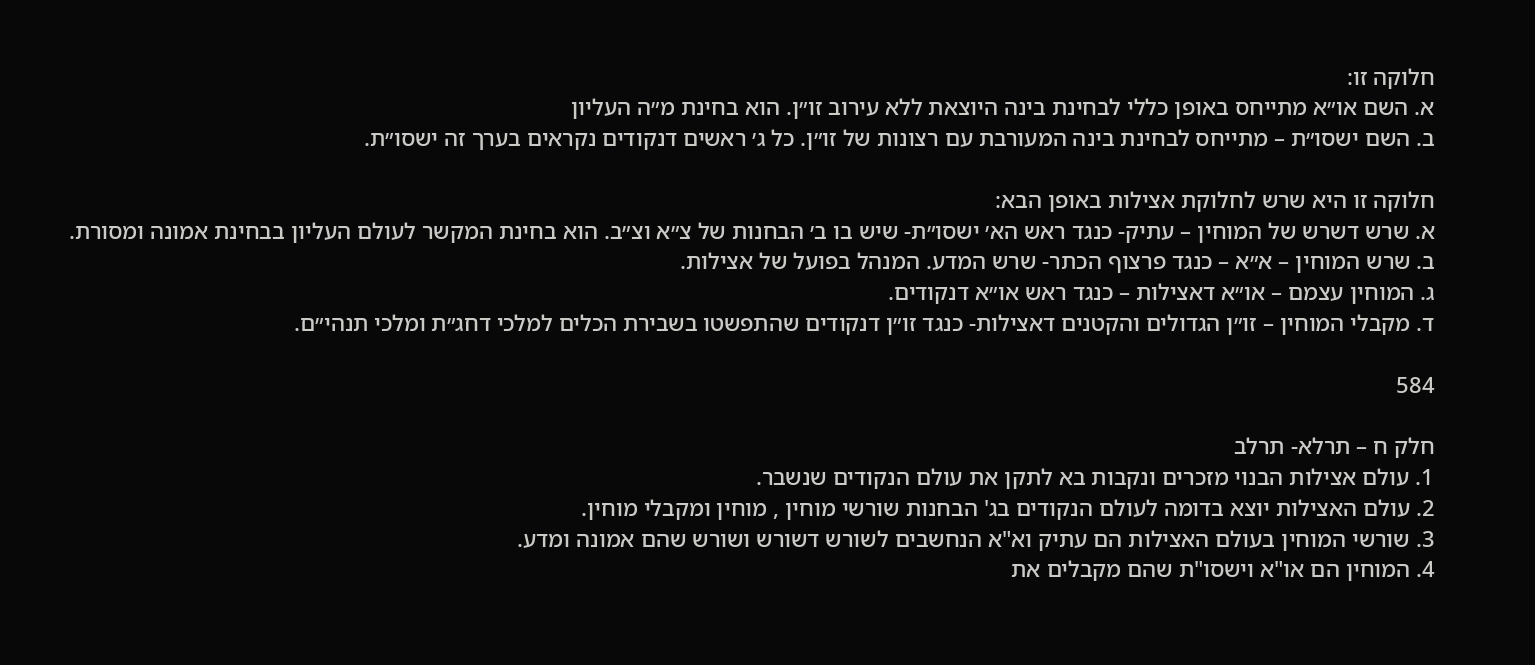חלוקה זו:
א. השם או״א מתייחס באופן כללי לבחינת בינה היוצאת ללא עירוב זו״ן. הוא בחינת מ״ה העליון
ב. השם ישסו״ת – מתייחס לבחינת בינה המעורבת עם רצונות של זו״ן. כל ג׳ ראשים דנקודים נקראים בערך זה ישסו״ת.

חלוקה זו היא שרש לחלוקת אצילות באופן הבא:
א. שרש דשרש של המוחין – עתיק- כנגד ראש הא׳ ישסו״ת- שיש בו ב׳ הבחנות של צ״א וצ״ב. הוא בחינת המקשר לעולם העליון בבחינת אמונה ומסורת.
ב. שרש המוחין – א״א – כנגד פרצוף הכתר- שרש המדע. המנהל בפועל של אצילות.
ג. המוחין עצמם – או״א דאצילות – כנגד ראש או״א דנקודים.
ד. מקבלי המוחין – זו״ן הגדולים והקטנים דאצילות- כנגד זו״ן דנקודים שהתפשטו בשבירת הכלים למלכי דחג״ת ומלכי תנהי״ם.

584

חלק ח – תרלא- תרלב
1. עולם אצילות הבנוי מזכרים ונקבות בא לתקן את עולם הנקודים שנשבר.
2. עולם האצילות יוצא בדומה לעולם הנקודים בג' הבחנות שורשי מוחין , מוחין ומקבלי מוחין.
3. שורשי המוחין בעולם האצילות הם עתיק וא"א הנחשבים לשורש דשורש ושורש שהם אמונה ומדע.
4. המוחין הם או"א וישסו"ת שהם מקבלים את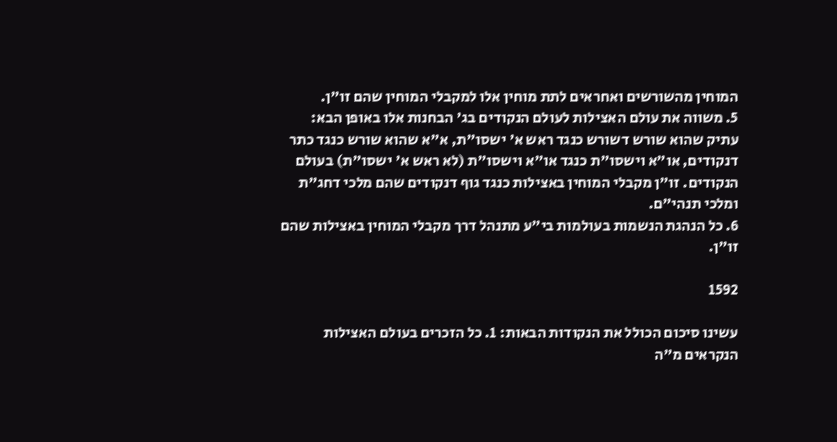המוחין מהשורשים ואחראים לתת מוחין אלו למקבלי המוחין שהם זו"ן.
5. משווה את עולם האצילות לעולם הנקודים בג' הבחנות אלו באופן הבא: עתיק שהוא שורש דשורש כנגד ראש א' ישסו"ת, א"א שהוא שורש כנגד כתר דנקודים, או"א וישסו"ת כנגד או"א וישסו"ת (לא ראש א' ישסו"ת) בעולם הנקודים. זו"ן מקבלי המוחין באצילות כנגד גוף דנקודים שהם מלכי דחג"ת ומלכי תנהי"ם.
6. כל הנהגת הנשמות בעולמות בי"ע מתנהל דרך מקבלי המוחין באצילות שהם זו"ן.

1592

עשינו סיכום הכולל את הנקודות הבאות: 1. כל הזכרים בעולם האצילות הנקראים מ"ה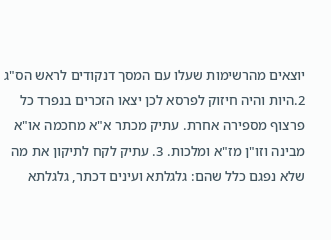יוצאים מהרשימות שעלו עם המסך דנקודים לראש הס"ג 2.היות והיה חיזוק לפרסא לכן יצאו הזכרים בנפרד כל פרצוף מספירה אחרת. עתיק מכתר א"א מחכמה או"א מבינה וזו"ן מז"א ומלכות. 3. עתיק לקח לתיקון את מה שלא נפגם כלל שהם: גלגלתא ועינים דכתר, גלגלתא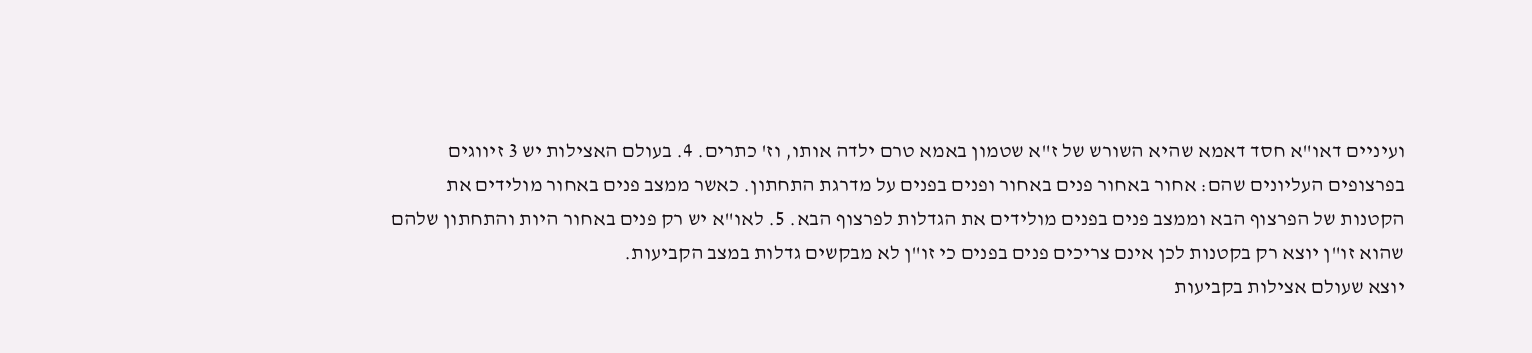ועיניים דאו"א חסד דאמא שהיא השורש של ז"א שטמון באמא טרם ילדה אותו, וז' כתרים. 4. בעולם האצילות יש 3 זיווגים בפרצופים העליונים שהם: אחור באחור פנים באחור ופנים בפנים על מדרגת התחתון. כאשר ממצב פנים באחור מולידים את הקטנות של הפרצוף הבא וממצב פנים בפנים מולידים את הגדלות לפרצוף הבא. 5. לאו"א יש רק פנים באחור היות והתחתון שלהם שהוא זו"ן יוצא רק בקטנות לכן אינם צריכים פנים בפנים כי זו"ן לא מבקשים גדלות במצב הקביעות.
יוצא שעולם אצילות בקביעות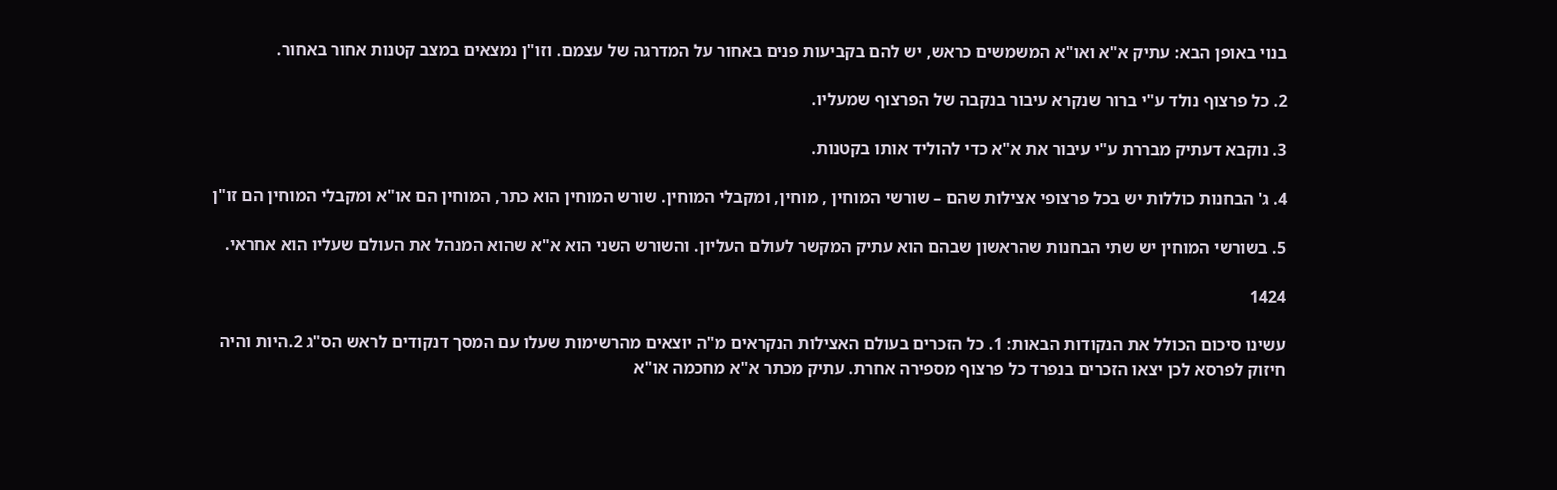בנוי באופן הבא: עתיק א"א ואו"א המשמשים כראש, יש להם בקביעות פנים באחור על המדרגה של עצמם. וזו"ן נמצאים במצב קטנות אחור באחור.

2. כל פרצוף נולד ע"י ברור שנקרא עיבור בנקבה של הפרצוף שמעליו.

3. נוקבא דעתיק מבררת ע"י עיבור את א"א כדי להוליד אותו בקטנות.

4. ג' הבחנות כוללות יש בכל פרצופי אצילות שהם – שורשי המוחין , מוחין, ומקבלי המוחין. שורש המוחין הוא כתר, המוחין הם או"א ומקבלי המוחין הם זו"ן

5. בשורשי המוחין יש שתי הבחנות שהראשון שבהם הוא עתיק המקשר לעולם העליון. והשורש השני הוא א"א שהוא המנהל את העולם שעליו הוא אחראי.

1424

עשינו סיכום הכולל את הנקודות הבאות: 1. כל הזכרים בעולם האצילות הנקראים מ"ה יוצאים מהרשימות שעלו עם המסך דנקודים לראש הס"ג 2.היות והיה חיזוק לפרסא לכן יצאו הזכרים בנפרד כל פרצוף מספירה אחרת. עתיק מכתר א"א מחכמה או"א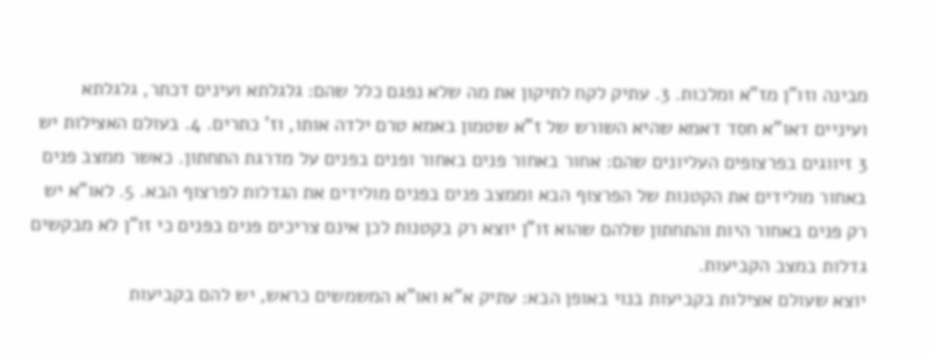מבינה וזו"ן מז"א ומלכות. 3. עתיק לקח לתיקון את מה שלא נפגם כלל שהם: גלגלתא ועינים דכתר, גלגלתא ועיניים דאו"א חסד דאמא שהיא השורש של ז"א שטמון באמא טרם ילדה אותו, וז' כתרים. 4. בעולם האצילות יש 3 זיווגים בפרצופים העליונים שהם: אחור באחור פנים באחור ופנים בפנים על מדרגת התחתון. כאשר ממצב פנים באחור מולידים את הקטנות של הפרצוף הבא וממצב פנים בפנים מולידים את הגדלות לפרצוף הבא. 5. לאו"א יש רק פנים באחור היות והתחתון שלהם שהוא זו"ן יוצא רק בקטנות לכן אינם צריכים פנים בפנים כי זו"ן לא מבקשים גדלות במצב הקביעות.
יוצא שעולם אצילות בקביעות בנוי באופן הבא: עתיק א"א ואו"א המשמשים כראש, יש להם בקביעות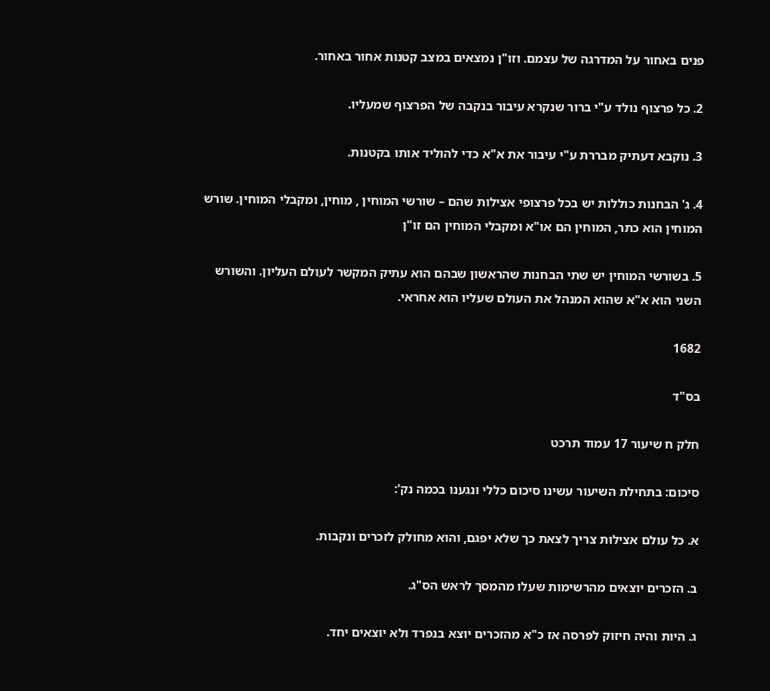פנים באחור על המדרגה של עצמם. וזו"ן נמצאים במצב קטנות אחור באחור.

2. כל פרצוף נולד ע"י ברור שנקרא עיבור בנקבה של הפרצוף שמעליו.

3. נוקבא דעתיק מבררת ע"י עיבור את א"א כדי להוליד אותו בקטנות.

4. ג' הבחנות כוללות יש בכל פרצופי אצילות שהם – שורשי המוחין , מוחין, ומקבלי המוחין. שורש המוחין הוא כתר, המוחין הם או"א ומקבלי המוחין הם זו"ן

5. בשורשי המוחין יש שתי הבחנות שהראשון שבהם הוא עתיק המקשר לעולם העליון. והשורש השני הוא א"א שהוא המנהל את העולם שעליו הוא אחראי.

1682

בס"ד

חלק ח שיעור 17 עמוד תרכט

סיכום: בתחילת השיעור עשינו סיכום כללי ונגענו בכמה נק':

א. כל עולם אצילות צריך לצאת כך שלא יפגם, והוא מחולק לזכרים ונקבות.

ב. הזכרים יוצאים מהרשימות שעלו מהמסך לראש הס"ג.

ג. היות והיה חיזוק לפרסה אז כ"א מהזכרים יוצא בנפרד ולא יוצאים יחד.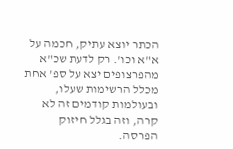הכתר יוצא עתיק, חכמה על א"א וכו'. רק לדעת שכ"א מהפרצופים יצא על ספ' אחת מכלל הרשימות שעלו, ובעולמות קודמים זה לא קרה, וזה בגלל חיזוק הפרסה.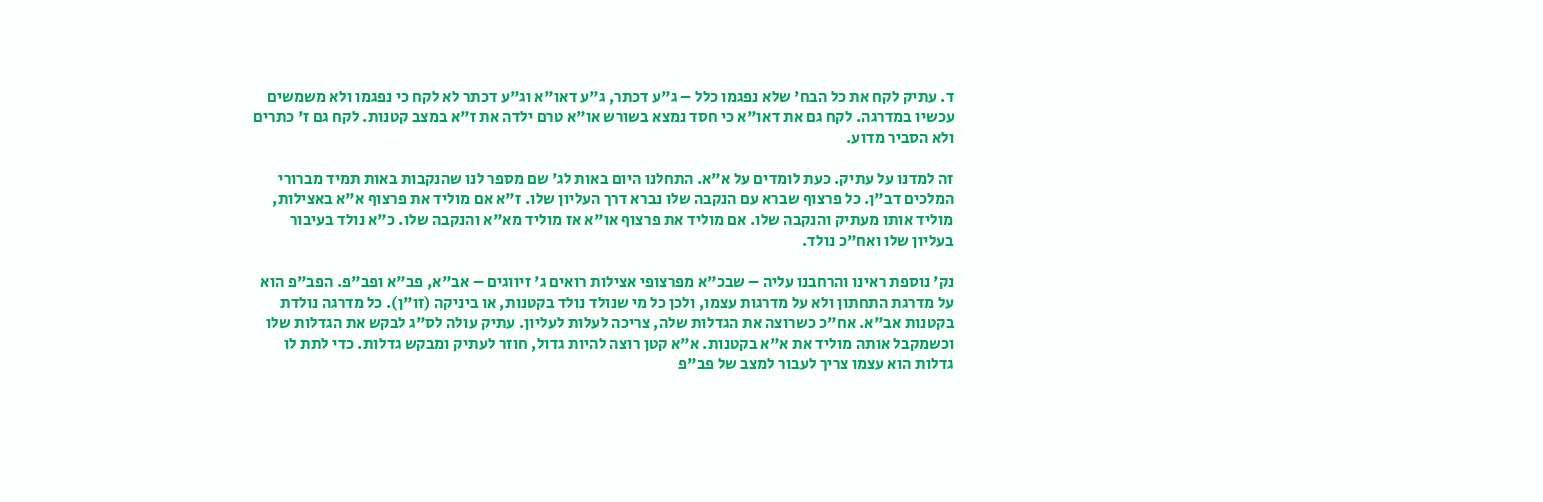ד. עתיק לקח את כל הבח' שלא נפגמו כלל – ג"ע דכתר, ג"ע דאו"א וג"ע דכתר לא לקח כי נפגמו ולא משמשים עכשיו במדרגה. לקח גם את דאו"א כי חסד נמצא בשורש או"א טרם ילדה את ז"א במצב קטנות. לקח גם ז' כתרים ולא הסביר מדוע.

זה למדנו על עתיק. כעת לומדים על א"א. התחלנו היום באות לג' שם מספר לנו שהנקבות באות תמיד מברורי המלכים דב"ן. כל פרצוף שברא עם הנקבה שלו נברא דרך העליון שלו. ז"א אם מוליד את פרצוף א"א באצילות, מוליד אותו מעתיק והנקבה שלו. אם מוליד את פרצוף או"א אז מוליד מא"א והנקבה שלו. כ"א נולד בעיבור בעליון שלו ואח"כ נולד.

נק' נוספת ראינו והרחבנו עליה – שבכ"א מפרצופי אצילות רואים ג' זיווגים – אב"א, פב"א ופב"פ. הפב"פ הוא על מדרגת התחתון ולא על מדרגות עצמו, ולכן כל מי שנולד נולד בקטנות, או ביניקה (זו"ן). כל מדרגה נולדת בקטנות אב"א. אח"כ כשרוצה את הגדלות שלה, צריכה לעלות לעליון. עתיק עולה לס"ג לבקש את הגדלות שלו וכשמקבל אותה מוליד את א"א בקטנות. א"א קטן רוצה להיות גדול, חוזר לעתיק ומבקש גדלות. כדי לתת לו גדלות הוא עצמו צריך לעבור למצב של פב"פ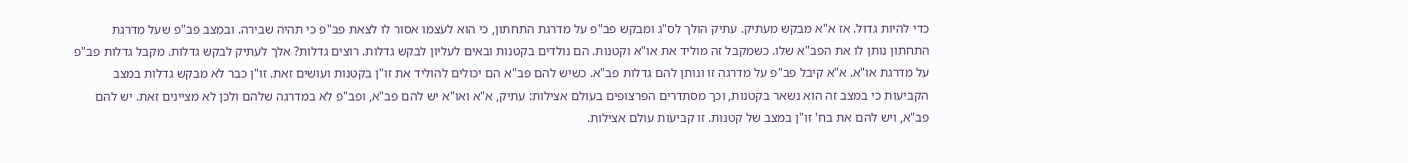כדי להיות גדול. אז א"א מבקש מעתיק. עתיק הולך לס"ג ומבקש פב"פ על מדרגת התחתון, כי הוא לעצמו אסור לו לצאת פב"פ כי תהיה שבירה. ובמצב פב"פ שעל מדרגת התחתון נותן לו את הפב"א שלו. כשמקבל זה מוליד את או"א וקטנות. הם נולדים בקטנות ובאים לעליון לבקש גדלות. רוצים גדלות? אלך לעתיק לבקש גדלות. מקבל גדלות פב"פ על מדרגת או"א. א"א קיבל פב"פ על מדרגה זו ונותן להם גדלות פב"א. כשיש להם פב"א הם יכולים להוליד את זו"ן בקטנות ועושים זאת. זו"ן כבר לא מבקש גדלות במצב הקביעות כי במצב זה הוא נשאר בקטנות, וכך מסתדרים הפרצופים בעולם אצילות: עתיק, א"א ואו"א יש להם פב"א, ופב"פ לא במדרגה שלהם ולכן לא מציינים זאת. יש להם פב"א, ויש להם את בח' זו"ן במצב של קטנות. זו קביעות עולם אצילות.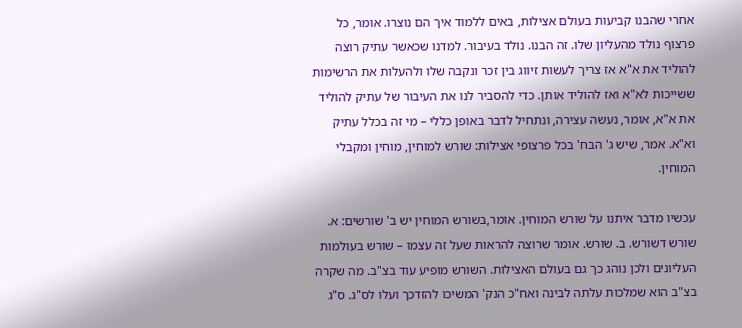אחרי שהבנו קביעות בעולם אצילות, באים ללמוד איך הם נוצרו. אומר, כל פרצוף נולד מהעליון שלו. זה הבנו. נולד בעיבור. למדנו שכאשר עתיק רוצה להוליד את א"א אז צריך לעשות זיווג בין זכר ונקבה שלו ולהעלות את הרשימות ששייכות לא"א ואז להוליד אותן. כדי להסביר לנו את העיבור של עתיק להוליד את א"א, אומר, נעשה עצירה, ונתחיל לדבר באופן כללי – מי זה בכלל עתיק וא"א. אמר, שיש ג' הבח' בכל פרצופי אצילות: שורש למוחין, מוחין ומקבלי המוחין.

עכשיו מדבר איתנו על שורש המוחין. אומר,בשורש המוחין יש ב' שורשים: א. שורש דשורש. ב. שורש. אומר שרוצה להראות שעל זה עצמו – שורש בעולמות העליונים ולכן נוהג כך גם בעולם האצילות. השורש מופיע עוד בצ"ב. מה שקרה בצ"ב הוא שמלכות עלתה לבינה ואח"כ הנק' המשיכו להזדכך ועלו לס"ג. ס"ג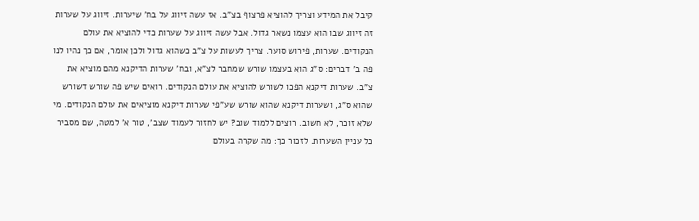קיבל את המידע וצריך להוציא פרצוף בצ"ב. אז עשה זיווג על בח' שיערות. זיווג על שערות זה זיווג שבו הוא עצמו נשאר גדול. אבל עשה זיווג על שערות כדי להוציא את עולם הנקודים. שערות, פירוש סוער. צריך לעשות על צ"ב כשהוא גדול ולכן אומר, אם כך נהיו לנו פה ב' דברים: ס"ג הוא בעצמו שורש שמחבר לצ"א, ובח' שערות הדיקנא מהם מוציא את צ"ב. שערות דיקנא הפכו לשורש להוציא את עולם הנקודים. רואים שיש פה שורש דשורש שהוא ס"ג, ושערות דיקנא שהוא שורש שע"פי שערות דיקנא מוציאים את עולם הנקודים. מי שלא זוכר, לא חשוב. רוצים ללמוד שוב? יש לחזור לעמוד שצב', טור א' למטה, שם מסביר כל עניין השערות. לזכור כך: מה שקרה בעולם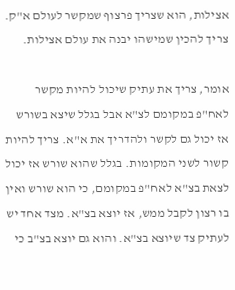אצילות, הוא שצריך פרצוף שמקשר לעולם א"ק. צריך להכין שמישהו יבנה את עולם אצילות.

אומר, צריך את עתיק שיכול להיות מקשר לאח"פ במקומם לצ"א אבל בגלל שיצא בשורש אז יכול גם לקשר ולהדריך את א"א. צריך להיות קשור לשני המקומות. בגלל שהוא שורש אז יכול לצאת בצ"א לאח"פ במקומם, כי הוא שורש ואין בו רצון לקבל ממש, אז יוצא בצ"א. מצד אחד יש לעתיק צד שיוצא בצ"א. והוא גם יוצא בצ"ב כי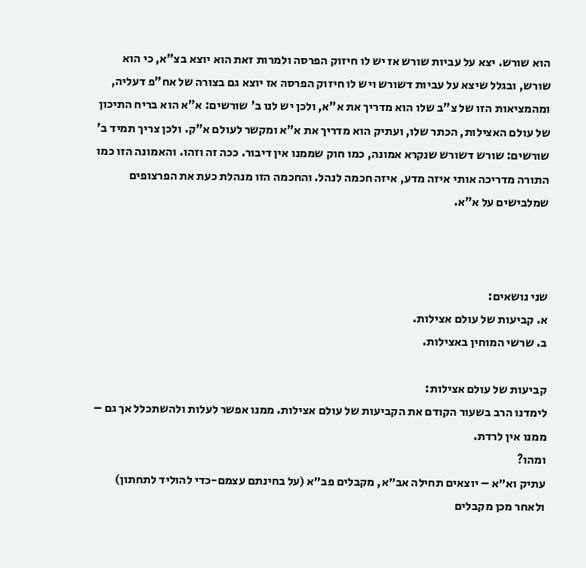הוא שורש. יצא על עביות שורש אז יש לו חיזוק הפרסה ולמרות זאת הוא יוצא בצ"א, כי הוא שורש, ובגלל שיצא על עביות דשורש ויש לו חיזוק הפרסה אז יוצא גם בצורה של אח"פ דעליה, ומהמציאות הזו של צ"ב שלו הוא מדריך את א"א, ולכן יש לנו ב' שורשים: א"א הוא בריח התיכון של עולם האצילות, הכתר שלו, ועתיק הוא מדריך את א"א ומקשר לעולם א"ק. ולכן צריך תמיד ב' שורשים: שורש דשורש שנקרא אמונה, כמו חוק שממנו אין דיבור. ככה זה וזהו. והאמונה הזו כמו התורה מדריכה אותי איזה מדע, איזה חכמה לנהל. והחכמה הזו מנהלת כעת את הפרצופים שמלבישים על א"א.



שני נושאים:
א. קביעות של עולם אצילות.
ב. שרשי המוחין באצילות.

קביעות של עולם אצילות:
לימדנו הרב בשעור הקודם את הקביעות של עולם אצילות. ממנו אפשר לעלות ולהשתכלל אך גם – ממנו אין לרדת.
ומהו?
עתיק וא״א – יוצאים תחילה אב״א, מקבלים פב״א (על בחינתם עצמם-כדי להוליד לתחתון) ולאחר מכן מקבלים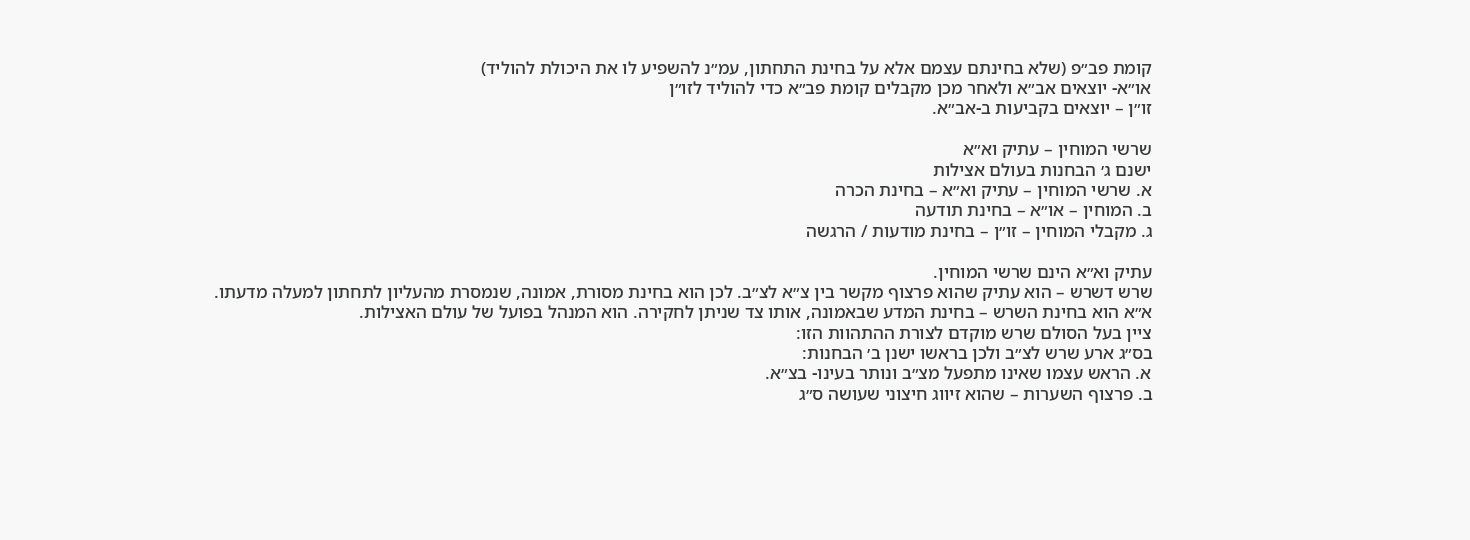קומת פב״פ (שלא בחינתם עצמם אלא על בחינת התחתון, עמ״נ להשפיע לו את היכולת להוליד)
או״א- יוצאים אב״א ולאחר מכן מקבלים קומת פב״א כדי להוליד לזו״ן
זו״ן – יוצאים בקביעות ב-אב״א.

שרשי המוחין – עתיק וא״א
ישנם ג׳ הבחנות בעולם אצילות
א. שרשי המוחין – עתיק וא״א – בחינת הכרה
ב. המוחין – או״א – בחינת תודעה
ג. מקבלי המוחין – זו״ן – בחינת מודעות / הרגשה

עתיק וא״א הינם שרשי המוחין.
שרש דשרש – הוא עתיק שהוא פרצוף מקשר בין צ״א לצ״ב. לכן הוא בחינת מסורת, אמונה, שנמסרת מהעליון לתחתון למעלה מדעתו.
א״א הוא בחינת השרש – בחינת המדע שבאמונה, אותו צד שניתן לחקירה. הוא המנהל בפועל של עולם האצילות.
ציין בעל הסולם שרש מוקדם לצורת ההתהוות הזו:
בס״ג ארע שרש לצ״ב ולכן בראשו ישנן ב׳ הבחנות:
א. הראש עצמו שאינו מתפעל מצ״ב ונותר בעינו- בצ״א.
ב. פרצוף השערות – שהוא זיווג חיצוני שעושה ס״ג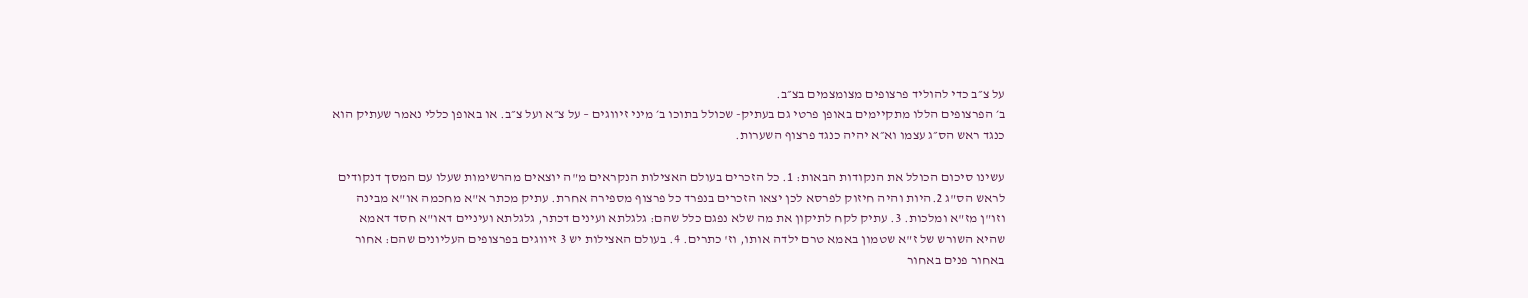על צ״ב כדי להוליד פרצופים מצומצמים בצ״ב.
ב׳ הפרצופים הללו מתקיימים באופן פרטי גם בעתיק- שכולל בתוכו ב׳ מיני זיווגים – על צ״א ועל צ״ב. או באופן כללי נאמר שעתיק הוא כנגד ראש הס״ג עצמו וא״א יהיה כנגד פרצוף השערות.

עשינו סיכום הכולל את הנקודות הבאות: 1. כל הזכרים בעולם האצילות הנקראים מ"ה יוצאים מהרשימות שעלו עם המסך דנקודים לראש הס"ג 2.היות והיה חיזוק לפרסא לכן יצאו הזכרים בנפרד כל פרצוף מספירה אחרת. עתיק מכתר א"א מחכמה או"א מבינה וזו"ן מז"א ומלכות. 3. עתיק לקח לתיקון את מה שלא נפגם כלל שהם: גלגלתא ועינים דכתר, גלגלתא ועיניים דאו"א חסד דאמא שהיא השורש של ז"א שטמון באמא טרם ילדה אותו, וז' כתרים. 4. בעולם האצילות יש 3 זיווגים בפרצופים העליונים שהם: אחור באחור פנים באחור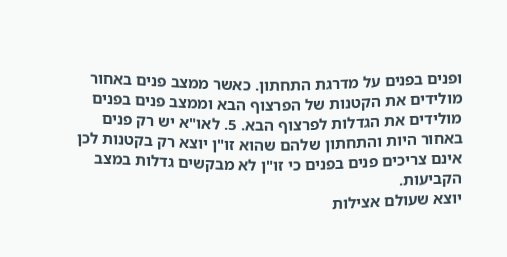ופנים בפנים על מדרגת התחתון. כאשר ממצב פנים באחור מולידים את הקטנות של הפרצוף הבא וממצב פנים בפנים מולידים את הגדלות לפרצוף הבא. 5. לאו"א יש רק פנים באחור היות והתחתון שלהם שהוא זו"ן יוצא רק בקטנות לכן אינם צריכים פנים בפנים כי זו"ן לא מבקשים גדלות במצב הקביעות.
יוצא שעולם אצילות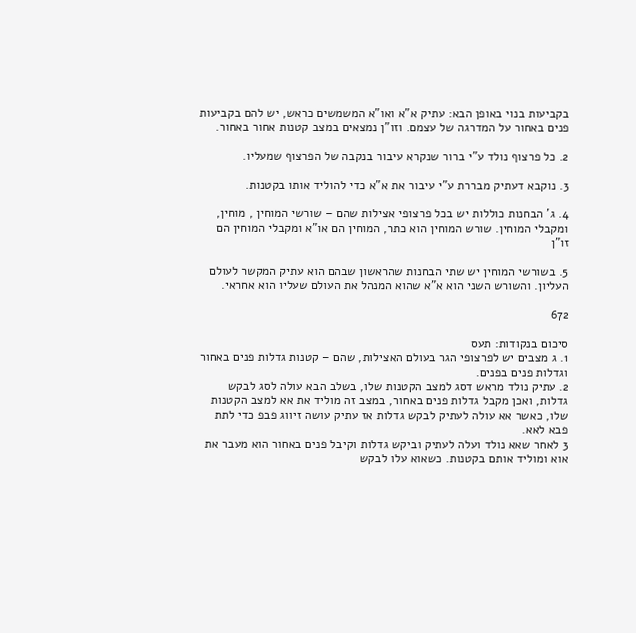בקביעות בנוי באופן הבא: עתיק א"א ואו"א המשמשים כראש, יש להם בקביעות פנים באחור על המדרגה של עצמם. וזו"ן נמצאים במצב קטנות אחור באחור.

2. כל פרצוף נולד ע"י ברור שנקרא עיבור בנקבה של הפרצוף שמעליו.

3. נוקבא דעתיק מבררת ע"י עיבור את א"א כדי להוליד אותו בקטנות.

4. ג' הבחנות כוללות יש בכל פרצופי אצילות שהם – שורשי המוחין , מוחין, ומקבלי המוחין. שורש המוחין הוא כתר, המוחין הם או"א ומקבלי המוחין הם זו"ן

5. בשורשי המוחין יש שתי הבחנות שהראשון שבהם הוא עתיק המקשר לעולם העליון. והשורש השני הוא א"א שהוא המנהל את העולם שעליו הוא אחראי.

672

סיכום בנקודות: תעס
1. ג מצבים יש לפרצופי הגר בעולם האצילות, שהם – קטנות גדלות פנים באחור וגדלות פנים בפנים.
2. עתיק נולד מראש דסג למצב הקטנות שלו, בשלב הבא עולה לסג לבקש גדלות, ואכן מקבל גדלות פנים באחור, במצב זה מוליד את אא למצב הקטנות שלו, כאשר אא עולה לעתיק לבקש גדלות אז עתיק עושה זיווג פבפ כדי לתת פבא לאא.
3 לאחר שאא נולד ועלה לעתיק וביקש גדלות וקיבל פנים באחור הוא מעבר את אוא ומוליד אותם בקטנות. כשאוא עלו לבקש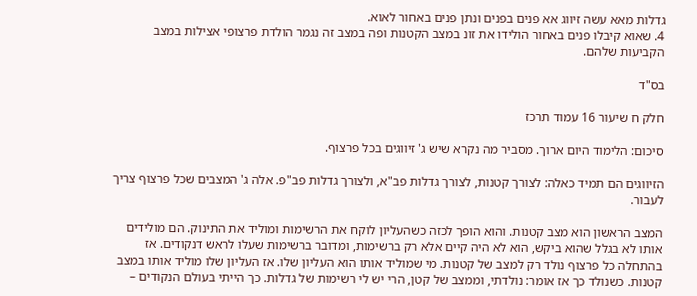גדלות מאא עשה זיווג אא פנים בפנים ונתן פנים באחור לאוא.
4. שאוא קיבלו פנים באחור הולידו את זונ במצב הקטנות ופה במצב זה נגמר הולדת פרצופי אצילות במצב הקביעות שלהם.

בס"ד

חלק ח שיעור 16 עמוד תרכז

סיכום: הלימוד היום ארוך. מסביר מה נקרא שיש ג' זיווגים בכל פרצוף.

הזיווגים הם תמיד כאלה: לצורך קטנות, לצורך גדלות פב"א, ולצורך גדלות פב"פ. אלה ג' המצבים שכל פרצוף צריך לעבור.

המצב הראשון הוא מצב קטנות. והוא הופך לכזה כשהעליון לוקח את הרשימות ומוליד את התינוק. הם מולידים אותו לא בגלל שהוא ביקש, הוא לא היה קיים אלא רק ברשימות, ומדובר ברשימות שעלו לראש דנקודים. אז בהתחלה כל פרצוף נולד רק למצב של קטנות. מי שמוליד אותו הוא העליון שלו. אז העליון שלו מוליד אותו במצב קטנות. כשנולד כך אז אומר: נולדתי, וממצב של קטן, הרי יש לי רשימות של גדלות. כך הייתי בעולם הנקודים –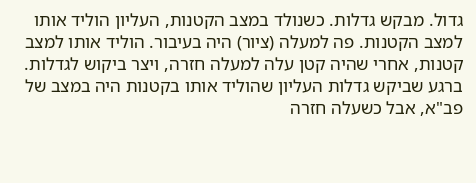גדול. מבקש גדלות. כשנולד במצב הקטנות, העליון הוליד אותו למצב הקטנות. פה למעלה (ציור) היה בעיבור. הוליד אותו למצב קטנות, אחרי שהיה קטן עלה למעלה חזרה, ויצר ביקוש לגדלות. ברגע שביקש גדלות העליון שהוליד אותו בקטנות היה במצב של פב"א, אבל כשעלה חזרה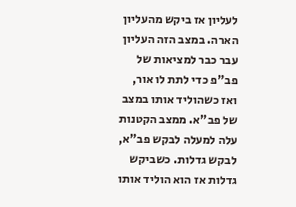לעליון אז ביקש מהעליון הארה. במצב הזה העליון עבר כבר למציאות של פב"פ כדי לתת לו אור, ואז כשהוליד אותו במצב של פב"א. ממצב הקטנות עלה למעלה לבקש פב"א, לבקש גדלות. כשביקש גדלות אז הוא הוליד אותו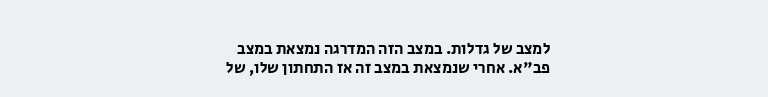למצב של גדלות. במצב הזה המדרגה נמצאת במצב פב"א. אחרי שנמצאת במצב זה אז התחתון שלו, של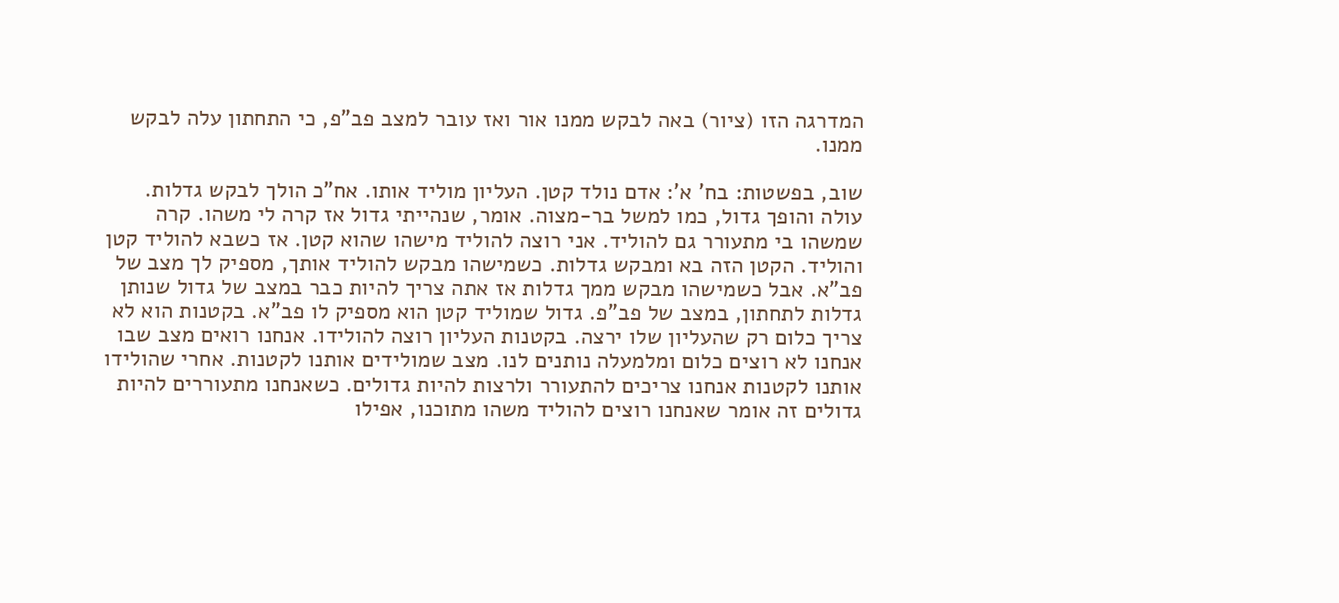המדרגה הזו (ציור) באה לבקש ממנו אור ואז עובר למצב פב"פ, כי התחתון עלה לבקש ממנו.

שוב, בפשטות: בח' א': אדם נולד קטן. העליון מוליד אותו. אח"כ הולך לבקש גדלות. עולה והופך גדול, כמו למשל בר-מצוה. אומר, שנהייתי גדול אז קרה לי משהו. קרה שמשהו בי מתעורר גם להוליד. אני רוצה להוליד מישהו שהוא קטן. אז כשבא להוליד קטן והוליד. הקטן הזה בא ומבקש גדלות. כשמישהו מבקש להוליד אותך, מספיק לך מצב של פב"א. אבל כשמישהו מבקש ממך גדלות אז אתה צריך להיות כבר במצב של גדול שנותן גדלות לתחתון, במצב של פב"פ. גדול שמוליד קטן הוא מספיק לו פב"א. בקטנות הוא לא צריך כלום רק שהעליון שלו ירצה. בקטנות העליון רוצה להולידו. אנחנו רואים מצב שבו אנחנו לא רוצים כלום ומלמעלה נותנים לנו. מצב שמולידים אותנו לקטנות. אחרי שהולידו אותנו לקטנות אנחנו צריכים להתעורר ולרצות להיות גדולים. כשאנחנו מתעוררים להיות גדולים זה אומר שאנחנו רוצים להוליד משהו מתוכנו, אפילו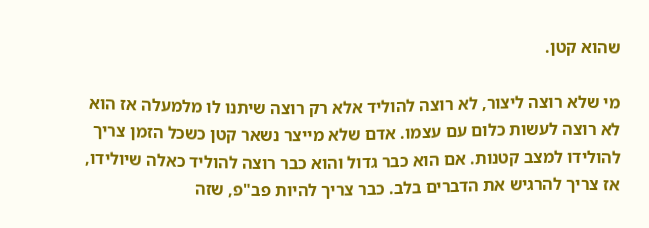שהוא קטן.

מי שלא רוצה ליצור, לא רוצה להוליד אלא רק רוצה שיתנו לו מלמעלה אז הוא לא רוצה לעשות כלום עם עצמו. אדם שלא מייצר נשאר קטן כשכל הזמן צריך להולידו למצב קטנות. אם הוא כבר גדול והוא כבר רוצה להוליד כאלה שיולידו, אז צריך להרגיש את הדברים בלב. כבר צריך להיות פב"פ, שזה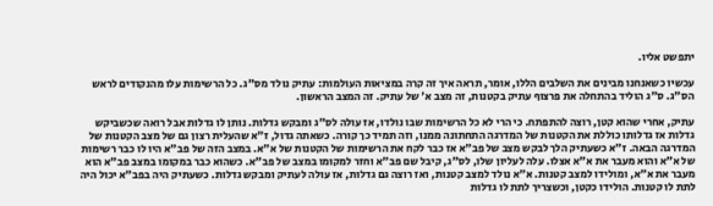יתפשט אליו.

עכשיו כשאנחנו מבינים את השלבים הללו, אומר, תראה איך זה קרה במציאות העולמות: עתיק נולד מס"ג. כל הרשימות עלו מהנקודים לראש הס"ג. ס"ג הוליד בהתחלה את פרצוף עתיק בקטנות, זה מצב א' של עתיק. זה המצב הראשון.

עתיק, אחרי שהוא קטן, רוצה להתפתח. כי הרי לא כל הרשימות שבו נולדו, אז עולה לס"ג ומבקש גדלות. נותן לו גדלות אבל רואה שכשביקש גדלות אז גדלותו כוללת את הקטנות של המדרגה התחתונה ממנו, וזה תמיד כך קורה. כשאתה גדול, ז"א שהעלית רצון גם של מצב הקטנות של המדרגה הבאה. ז"א כשעתיק הלך לבקש מצב של פב"א אז כבר לקח את הרשימות של הקטנות של א"א. במצב הזה של פב"א היו לו כבר רשימות של א"א והוא מעבר את א"א אצלו. עלה לעליון שלו, לס"ג, קיבל שם פב"א וחזר למקומו במצב של פב"א. כשהוא כבר במקומו במצב פב"א הוא מעבר את א"א, ומולידו למצב קטנות. א"א נולד למצב קטנות, ואז רוצה גם גדלות, אז עולה לעתיק ומבקש גדלות. כשעתיק היה בפב"א יכול היה לתת לו קטנות. הולידו כקטן, וכשצריך לתת לו גדלות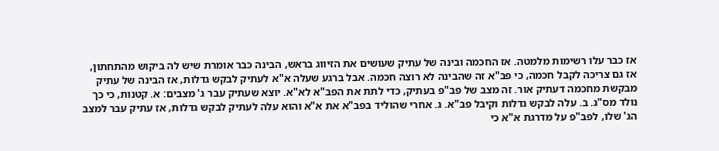אז כבר עלו רשימות מלמטה. אז החכמה ובינה של עתיק שעושים את הזיווג בראש, הבינה כבר אומרת שיש לה ביקוש מהתחתון, אז גם צריכה לקבל חכמה, כי פב"א זה שהבינה לא רוצה חכמה. אבל ברגע שעלה א"א לעתיק לבקש גדלות, אז הבינה של עתיק מבקשת מחכמה דעתיק אור. זה מצב של פב"פ בעתיק, כדי לתת את הפב"א לא"א. יוצא שעתיק עבר ג' מצבים: א. קטנות, כי כך נולד מס"ג. ב. עלה לבקש גדלות וקיבל פב"א. ג. אחרי שהוליד בפב"א את א"א והוא עלה לעתיק לבקש גדלות, אז עתיק עבר למצב הג' שלו, לפב"פ על מדרגת א"א כי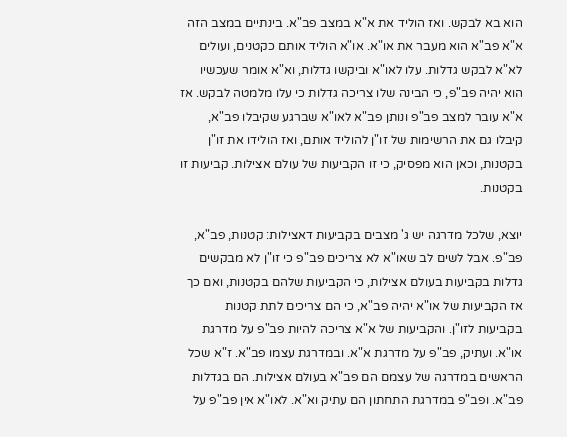הוא בא לבקש. ואז הוליד את א"א במצב פב"א. בינתיים במצב הזה א"א פב"א הוא מעבר את או"א. או"א הוליד אותם כקטנים, ועולים לא"א לבקש גדלות. עלו לאו"א וביקשו גדלות, וא"א אומר שעכשיו הוא יהיה פב"פ, כי הבינה שלו צריכה גדלות כי עלו מלמטה לבקש. אז א"א עובר למצב פב"פ ונותן פב"א לאו"א שברגע שקיבלו פב"א, קיבלו גם את הרשימות של זו"ן להוליד אותם, ואז הולידו את זו"ן בקטנות, וכאן הוא מפסיק, כי זו הקביעות של עולם אצילות. קביעות זו בקטנות.

יוצא, שלכל מדרגה יש ג' מצבים בקביעות דאצילות: קטנות, פב"א, פב"פ. אבל לשים לב שאו"א לא צריכים פב"פ כי זו"ן לא מבקשים גדלות בקביעות בעולם אצילות, כי הקביעות שלהם בקטנות, ואם כך אז הקביעות של או"א יהיה פב"א, כי הם צריכים לתת קטנות בקביעות לזו"ן. והקביעות של א"א צריכה להיות פב"פ על מדרגת או"א. ועתיק, פב"פ על מדרגת א"א. ובמדרגת עצמו פב"א. ז"א שכל הראשים במדרגה של עצמם הם פב"א בעולם אצילות. הם בגדלות פב"א. ופב"פ במדרגת התחתון הם עתיק וא"א. לאו"א אין פב"פ על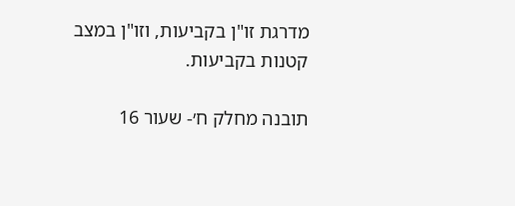מדרגת זו"ן בקביעות, וזו"ן במצב קטנות בקביעות.

תובנה מחלק ח׳- שעור 16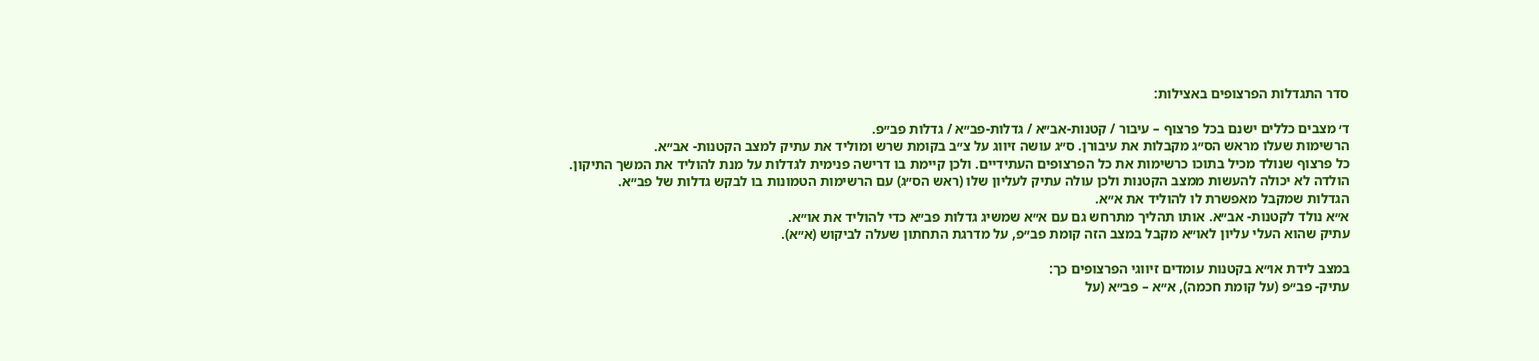סדר התגדלות הפרצופים באצילות:

ד׳ מצבים כללים ישנם בכל פרצוף – עיבור / קטנות-אב״א / גדלות-פב״א / גדלות פב״פ.
הרשימות שעלו מראש הס״ג מקבלות את עיבורן. ס״ג עושה זיווג על צ״ב בקומת שרש ומוליד את עתיק למצב הקטנות- אב״א.
כל פרצוף שנולד מכיל בתוכו כרשימות את כל הפרצופים העתידיים. ולכן קיימת בו דרישה פנימית לגדלות על מנת להוליד את המשך התיקון.
הולדה לא יכולה להעשות ממצב הקטנות ולכן עולה עתיק לעליון שלו (ראש הס״ג) עם הרשימות הטמונות בו לבקש גדלות של פב״א.
הגדלות שמקבל מאפשרת לו להוליד את א״א.
א״א נולד לקטנות- אב״א. אותו תהליך מתרחש גם עם א״א שמשיג גדלות פב״א כדי להוליד את או״א.
עתיק שהוא העלי עליון לאו״א מקבל במצב הזה קומת פב״פ, על מדרגת התחתון שעלה לביקוש (א״א).

במצב לידת או״א בקטנות עומדים זיווגי הפרצופים כך:
עתיק- פב״פ (על קומת חכמה), א״א – פב״א (על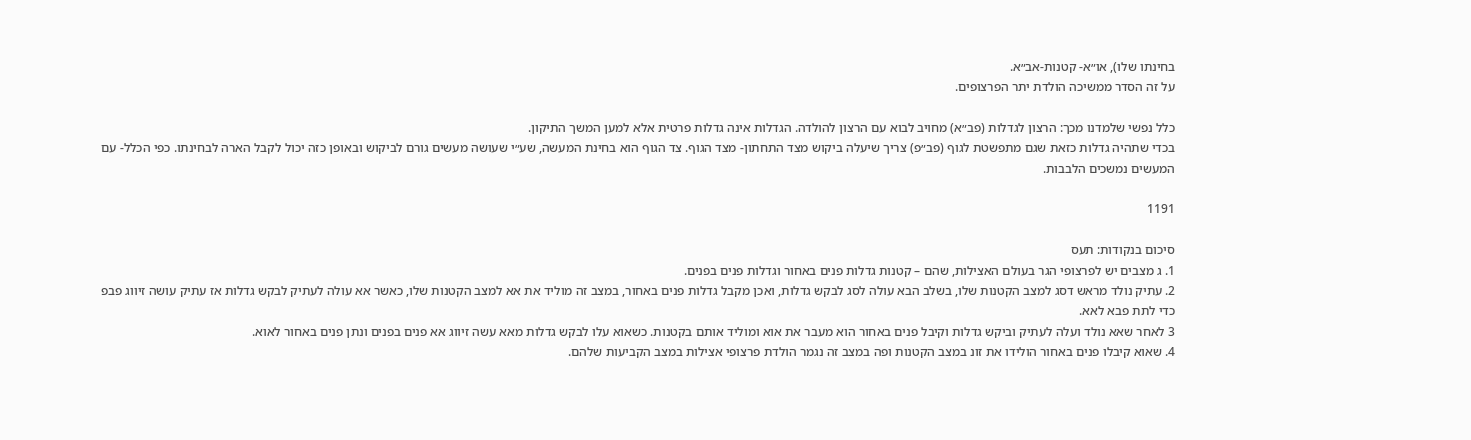בחינתו שלו), או״א- קטנות-אב״א.
על זה הסדר ממשיכה הולדת יתר הפרצופים.

כלל נפשי שלמדנו מכך: הרצון לגדלות (פב״א) מחויב לבוא עם הרצון להולדה. הגדלות אינה גדלות פרטית אלא למען המשך התיקון.
בכדי שתהיה גדלות כזאת שגם מתפשטת לגוף (פב״פ) צריך שיעלה ביקוש מצד התחתון- מצד הגוף. צד הגוף הוא בחינת המעשה, שע״י שעושה מעשים גורם לביקוש ובאופן כזה יכול לקבל הארה לבחינתו. כפי הכלל- עם המעשים נמשכים הלבבות.

1191

סיכום בנקודות: תעס
1. ג מצבים יש לפרצופי הגר בעולם האצילות, שהם – קטנות גדלות פנים באחור וגדלות פנים בפנים.
2. עתיק נולד מראש דסג למצב הקטנות שלו, בשלב הבא עולה לסג לבקש גדלות, ואכן מקבל גדלות פנים באחור, במצב זה מוליד את אא למצב הקטנות שלו, כאשר אא עולה לעתיק לבקש גדלות אז עתיק עושה זיווג פבפ כדי לתת פבא לאא.
3 לאחר שאא נולד ועלה לעתיק וביקש גדלות וקיבל פנים באחור הוא מעבר את אוא ומוליד אותם בקטנות. כשאוא עלו לבקש גדלות מאא עשה זיווג אא פנים בפנים ונתן פנים באחור לאוא.
4. שאוא קיבלו פנים באחור הולידו את זונ במצב הקטנות ופה במצב זה נגמר הולדת פרצופי אצילות במצב הקביעות שלהם.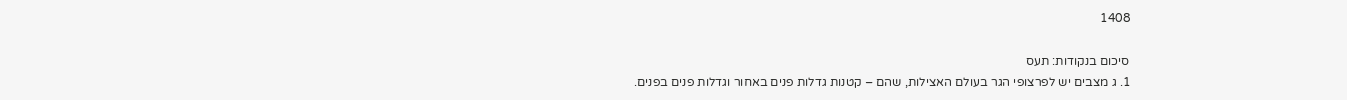1408

סיכום בנקודות: תעס
1. ג מצבים יש לפרצופי הגר בעולם האצילות, שהם – קטנות גדלות פנים באחור וגדלות פנים בפנים.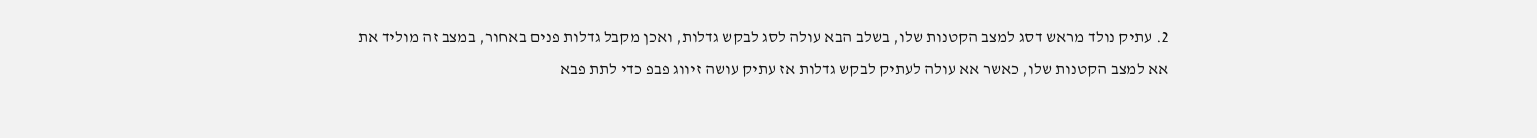2. עתיק נולד מראש דסג למצב הקטנות שלו, בשלב הבא עולה לסג לבקש גדלות, ואכן מקבל גדלות פנים באחור, במצב זה מוליד את אא למצב הקטנות שלו, כאשר אא עולה לעתיק לבקש גדלות אז עתיק עושה זיווג פבפ כדי לתת פבא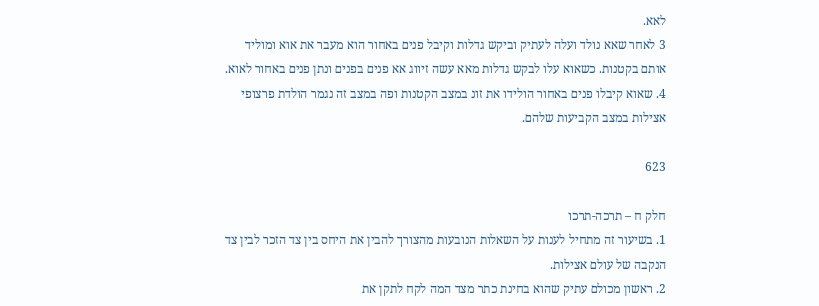לאא.
3 לאחר שאא נולד ועלה לעתיק וביקש גדלות וקיבל פנים באחור הוא מעבר את אוא ומוליד אותם בקטנות. כשאוא עלו לבקש גדלות מאא עשה זיווג אא פנים בפנים ונתן פנים באחור לאוא.
4. שאוא קיבלו פנים באחור הולידו את זונ במצב הקטנות ופה במצב זה נגמר הולדת פרצופי אצילות במצב הקביעות שלהם.

623

חלק ח – תרכה-תרכו
1. בשיעור זה מתחיל לענות על השאלות הנובעות מהצורך להבין את היחס בין צד הזכר לבין צד הנקבה של עולם אצילות.
2. ראשון מכולם עתיק שהוא בחינת כתר מצד המה לקח לתקן את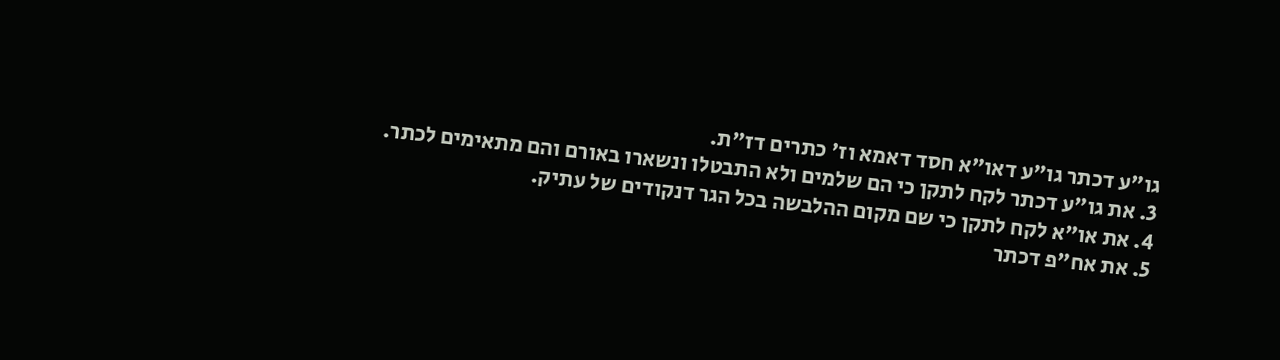גו"ע דכתר גו"ע דאו"א חסד דאמא וז' כתרים דז"ת.
3. את גו"ע דכתר לקח לתקן כי הם שלמים ולא התבטלו ונשארו באורם והם מתאימים לכתר.
4. את או"א לקח לתקן כי שם מקום ההלבשה בכל הגר דנקודים של עתיק.
5. את אח"פ דכתר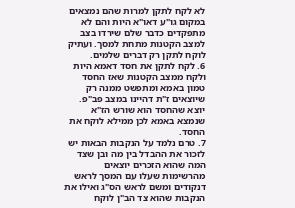לא לקח לתקן למרות שהם נמצאים במקום גו"ע דאו"א היות והם לא מתפקדים כדבר שלם שירדו בצב למצב הקטנות מתחת למסך. ועתיק לוקח לתקן רק דברים שלמים.
6. לקח לתקן את חסד דאמא היות ולקח ממצב הקטנות שאז החסד טמון באמא ומתפשט ממנה רק שיוצאים ז"ת דהיינו במצב פב"פ. יוצא שהחסד הוא שורש הז"א שנמצא באמא לכן ממילא לוקח את החסד.
7. טרם נלמד על הנקבות הבאות יש לזכור את ההבדל בין מה ובן שצד המה שהוא הזכרים יוצאים מהרשימות שעלו עם המסך לראש דנקודים ומשם לראש הס"ג ואילו את הנקבות שהוא צד הב"ן לוקח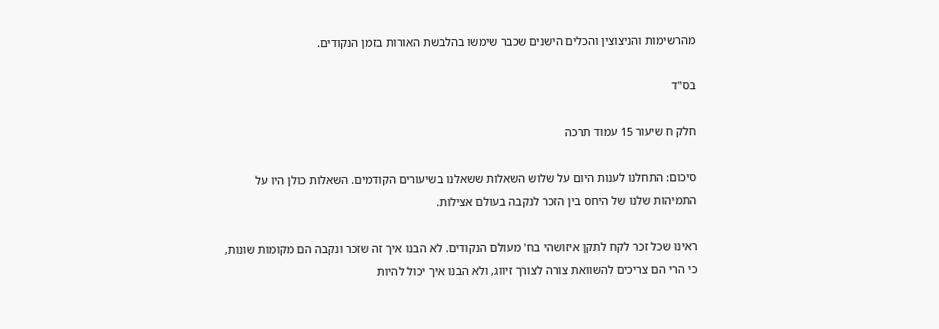מהרשימות והניצוצין והכלים הישנים שכבר שימשו בהלבשת האורות בזמן הנקודים.

בס"ד

חלק ח שיעור 15 עמוד תרכה

סיכום: התחלנו לענות היום על שלוש השאלות ששאלנו בשיעורים הקודמים. השאלות כולן היו על התמיהות שלנו של היחס בין הזכר לנקבה בעולם אצילות.

ראינו שכל זכר לקח לתקן איזושהי בח' מעולם הנקודים. לא הבנו איך זה שזכר ונקבה הם מקומות שונות, כי הרי הם צריכים להשוואת צורה לצורך זיווג, ולא הבנו איך יכול להיות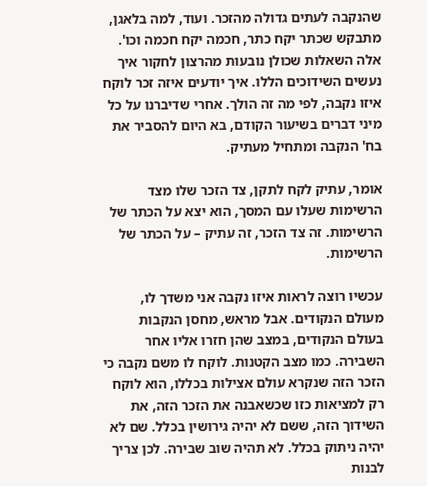שהנקבה לעתים גדולה מהזכר. ועוד, למה בלאגן, מתבקש שכתר יקח כתר, חכמה יקח חכמה וכו'. אלה השאלות שכולן נובעות מהרצון לחקור איך נעשים השידוכים הללו. איך יודעים איזה זכר לוקח איזו נקבה, לפי מה זה הולך. אחרי שדיברנו על כל מיני דברים בשיעור הקודם, בא היום להסביר את בח' הנקבה ומתחיל מעתיק.

אומר, עתיק לקח לתקן, צד הזכר שלו מצד הרשימות שעלו עם המסך, הוא יצא על הכתר של הרשימות. זה צד הזכר, זה עתיק – על הכתר של הרשימות.

עכשיו רוצה לראות איזו נקבה אני משדך לו, מעולם הנקודים. אבל מראש, מחסן הנקבות בעולם הנקודים, במצב שהן חזרו אליו אחר השבירה. כמו מצב הקטנות. לוקח לו משם נקבה כי הזכר הזה שנקרא עולם אצילות בכללו, הוא לוקח רק למציאות כזו שכשאבנה את הזכר הזה, את השידוך הזה, ששם לא יהיה גירושין בכלל. שם לא יהיה ניתוק בכלל. לא תהיה שוב שבירה. לכן צריך לבנות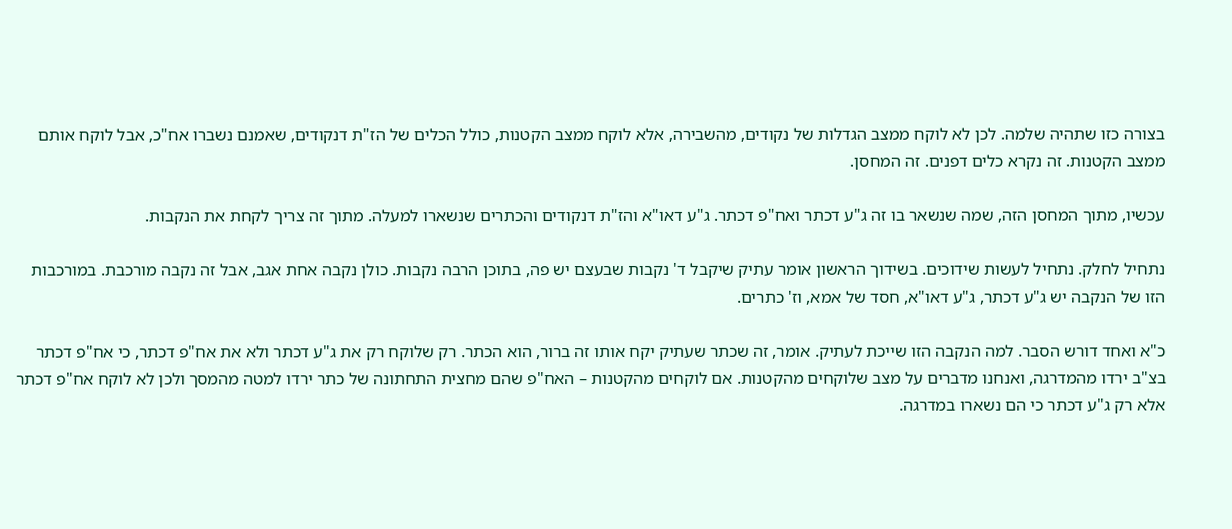בצורה כזו שתהיה שלמה. לכן לא לוקח ממצב הגדלות של נקודים, מהשבירה, אלא לוקח ממצב הקטנות, כולל הכלים של הז"ת דנקודים, שאמנם נשברו אח"כ, אבל לוקח אותם ממצב הקטנות. זה נקרא כלים דפנים. זה המחסן.

עכשיו, מתוך המחסן הזה, שמה שנשאר בו זה ג"ע דכתר ואח"פ דכתר. ג"ע דאו"א והז"ת דנקודים והכתרים שנשארו למעלה. מתוך זה צריך לקחת את הנקבות.

נתחיל לחלק. נתחיל לעשות שידוכים. בשידוך הראשון אומר עתיק שיקבל ד' נקבות שבעצם יש פה, בתוכן הרבה נקבות. כולן נקבה אחת אגב, אבל זה נקבה מורכבת. במורכבות הזו של הנקבה יש ג"ע דכתר, ג"ע דאו"א, חסד של אמא, וז' כתרים.

כ"א ואחד דורש הסבר. למה הנקבה הזו שייכת לעתיק. אומר, זה שכתר שעתיק יקח אותו זה ברור, הוא הכתר. רק שלוקח רק את ג"ע דכתר ולא את אח"פ דכתר, כי אח"פ דכתר בצ"ב ירדו מהמדרגה, ואנחנו מדברים על מצב שלוקחים מהקטנות. אם לוקחים מהקטנות – האח"פ שהם מחצית התחתונה של כתר ירדו למטה מהמסך ולכן לא לוקח אח"פ דכתר אלא רק ג"ע דכתר כי הם נשארו במדרגה.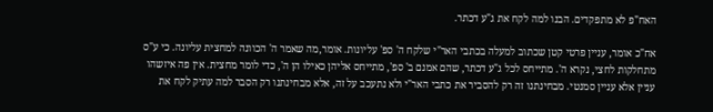האח"פ לא מתפקדים. הבנו למה לקח את ג"ע דכתר.

אח"כ אומר, עניין פרטי קטן שכתוב למעלה בכתבי האר"י שלקח ה' ספ' עליונות. אומר,מה שאמר ה' הכוונה למחצית עליונה. כי ע"ס מתחלקות לחצי, נקרא ה'. מתייחס לכל ג"ע דכתר, שהם אמנם ב' ספ', מתייחס אליהן כאילו הן ה', כדי לומר מחצית. אין פה איזשהו עניין אלא עניין סמנטי. מבחינתנו זה רק להסביר את כתבי האר"י ולא נתעכב על זה, אלא מבחינתנו רק הסבר למה עתיק לקח את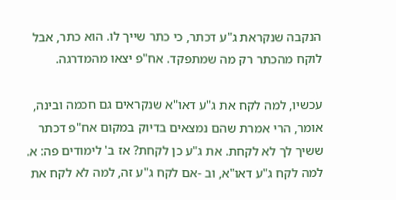הנקבה שנקראת ג"ע דכתר, כי כתר שייך לו. הוא כתר, אבל לוקח מהכתר רק מה שמתפקד. אח"פ יצאו מהמדרגה.

עכשיו, למה לקח את ג"ע דאו"א שנקראים גם חכמה ובינה, אומר, הרי אמרת שהם נמצאים בדיוק במקום אח"פ דכתר ששיך לך לא לקחת. את ג"ע כן לקחת? אז ב' לימודים פה: א. למה לקח ג"ע דאו"א, וב -אם לקח ג"ע זה, למה לא לקח את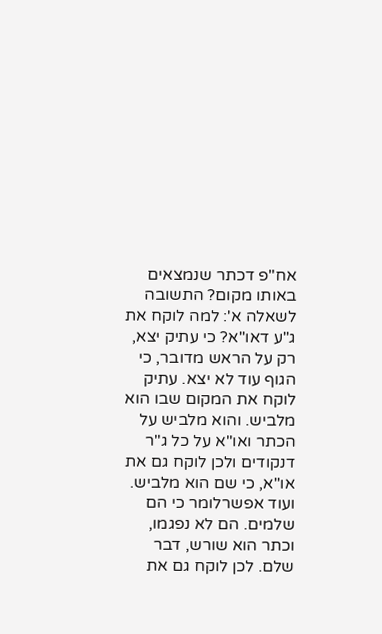אח"פ דכתר שנמצאים באותו מקום? התשובה לשאלה א': למה לוקח את ג"ע דאו"א? כי עתיק יצא, רק על הראש מדובר, כי הגוף עוד לא יצא. עתיק לוקח את המקום שבו הוא מלביש. והוא מלביש על הכתר ואו"א על כל ג"ר דנקודים ולכן לוקח גם את או"א, כי שם הוא מלביש. ועוד אפשרלומר כי הם שלמים. הם לא נפגמו, וכתר הוא שורש, דבר שלם. לכן לוקח גם את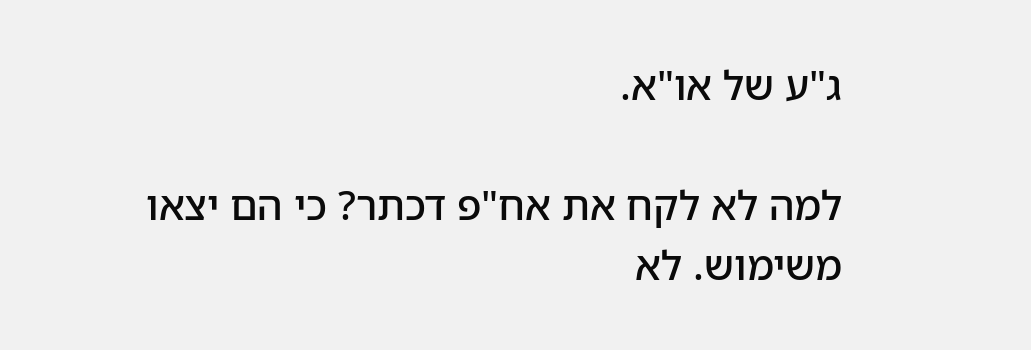ג"ע של או"א.

למה לא לקח את אח"פ דכתר? כי הם יצאו משימוש. לא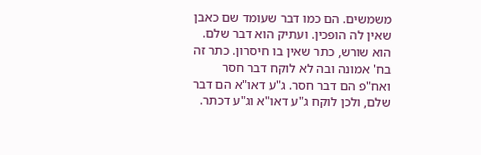משמשים. הם כמו דבר שעומד שם כאבן שאין לה הופכין. ועתיק הוא דבר שלם. הוא שורש, כתר שאין בו חיסרון. כתר זה בח' אמונה ובה לא לוקח דבר חסר ואח"פ הם דבר חסר. ג"ע דאו"א הם דבר שלם, ולכן לוקח ג"ע דאו"א וג"ע דכתר.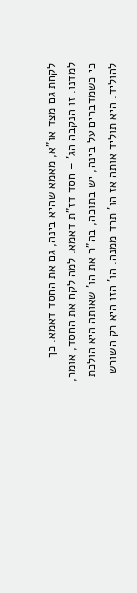לקחת גם מצד או"א, מאמא שהיא בינה, גם את החסד דאמא. כך למדנו. זו הנקבה הג' – חסד דז"ת דאמא. למה לקח את החסד, אומר, כי כשמדברים על בינה, יש בתוכה, בה"ר את הו' שאותה היא הולכת להוליד. היא תוליד אותה אז הו' תרד ממנה. הו' הזו היא רק השורש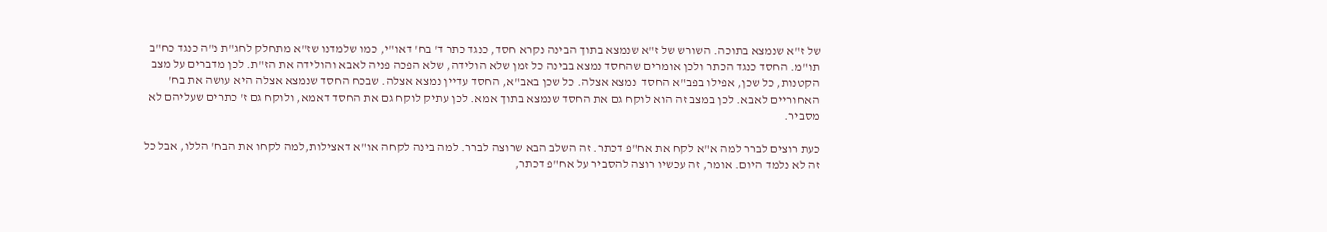של ז"א שנמצא בתוכה. השורש של ז"א שנמצא בתוך הבינה נקרא חסד, כנגד כתר ד' בח' דאו"י, כמו שלמדנו שז"א מתחלק לחג"ת נ"ה כנגד כח"ב תו"מ. החסד כנגד הכתר ולכן אומרים שהחסד נמצא בבינה כל זמן שלא הולידה, שלא הפכה פניה לאבא והולידה את הז"ת. לכן מדברים על מצב הקטנות, כל שכן, אפילו בפב"א החסד  נמצא אצלה. כל שכן באב"א, החסד עדיין נמצא אצלה. שבכח החסד שנמצא אצלה היא עושה את בח' האחוריים לאבא. לכן במצב זה הוא לוקח גם את החסד שנמצא בתוך אמא. לכן עתיק לוקח גם את החסד דאמא, ולוקח גם ז' כתרים שעליהם לא מסביר.

כעת רוצים לברר למה א"א לקח את אח"פ דכתר. זה השלב הבא שרוצה לברר. למה בינה לקחה או"א דאצילות,למה לקחו את הבח' הללו, אבל כל זה לא נלמד היום. אומר, זה עכשיו רוצה להסביר על אח"פ דכתר,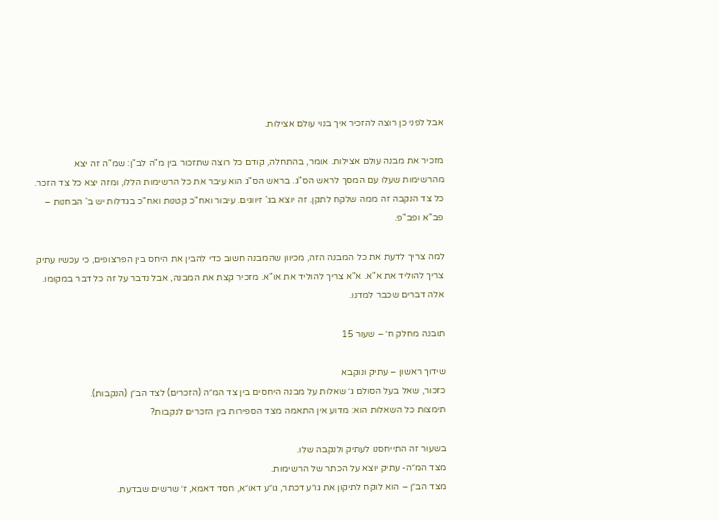אבל לפני כן רוצה להזכיר איך בנוי עולם אצילות.

מזכיר את מבנה עולם אצילות. אומר, בהתחלה, קודם כל רוצה שתזכור בין מ"ה לב"ן: שמ"ה זה יצא מהרשימות שעלו עם המסך לראש הס"ג. בראש הס"ג הוא עיבר את כל הרשימות הללו, ומזה יצא כל צד הזכר. כל צד הנקבה זה ממה שלקח לתקן. זה יוצא בג' זיווגים. עיבור ואח"כ קטנות ואח"כ בגדלות יש ב' הבחנות – פב"א ופב"פ.

למה צריך לדעת את כל המבנה הזה, מכיוון שהמבנה חשוב כדי להבין את היחס בין הפרצופים, כי עכשיו עתיק צריך להוליד את א"א. א"א צריך להוליד את או"א. מזכיר קצת את המבנה, אבל נדבר על זה כל דבר במקומו. אלה דברים שכבר למדנו.

תובנה מחלק ח׳ – שעור 15

שידוך ראשון – עתיק ונוקבא
כזכור, שאל בעל הסולם ג׳ שאלות על מבנה היחסים בין צד המ״ה (הזכרים) לצד הב״ן (הנקבות).
תימצות כל השאלות הוא: מדוע אין התאמה מצד הספירות בין הזכרים לנקבות?

בשעור זה התייחסנו לעתיק ולנקבה שלו.
מצד המ״ה- עתיק יוצא על הכתר של הרשימות.
מצד הב״ן – הוא לוקח לתיקון את גו״ע דכתר, גו״ע דאו״א, חסד דאמא, ז׳ שרשים שבדעת.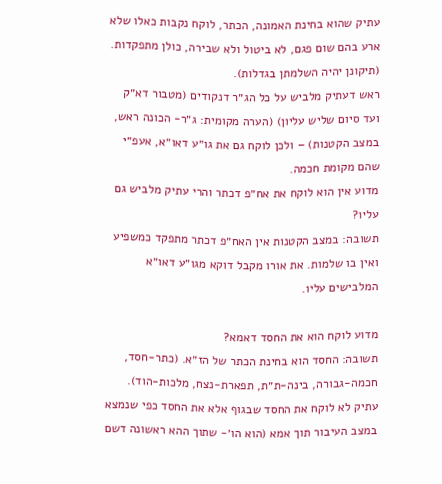עתיק שהוא בחינת האמונה, הכתר, לוקח נקבות כאלו שלא ארע בהם שום פגם, לא ביטול ולא שבירה, כולן מתפקדות. (תיקונן יהיה השלמתן בגדלות).
ראש דעתיק מלביש על כל הג״ר דנקודים (מטבור דא״ק ועד סיום שליש עליון) (הערה מקומית: ג״ר- הכונה ראש, במצב הקטנות) – ולכן לוקח גם את גו״ע דאו״א, אעפ״י שהם מקומת חכמה.
מדוע אין הוא לוקח את אח״פ דכתר והרי עתיק מלביש גם עליו?
תשובה: במצב הקטנות אין האח״פ דכתר מתפקד כמשפיע ואין בו שלמות. את אורו מקבל דוקא מגו״ע דאו״א המלבישים עליו.

מדוע לוקח הוא את החסד דאמא?
תשובה: החסד הוא בחינת הכתר של הז״א. (כתר-חסד, חכמה-גבורה, בינה-ת״ת, תפארת-נצח, מלכות-הוד).
עתיק לא לוקח את החסד שבגוף אלא את החסד כפי שנמצא במצב העיבור תוך אמא (הוא הו׳- שתוך ההא ראשונה דשם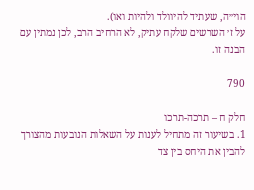הוי״ה, שעתיד להיוולד ולהיות ואו).
על ז׳ השרשים שלקח עתיק, לא הרחיב הרב, לכן נמתין עם הבנה זו.

790

חלק ח – תרכה-תרכו
1. בשיעור זה מתחיל לענות על השאלות הנובעות מהצורך להבין את היחס בין צד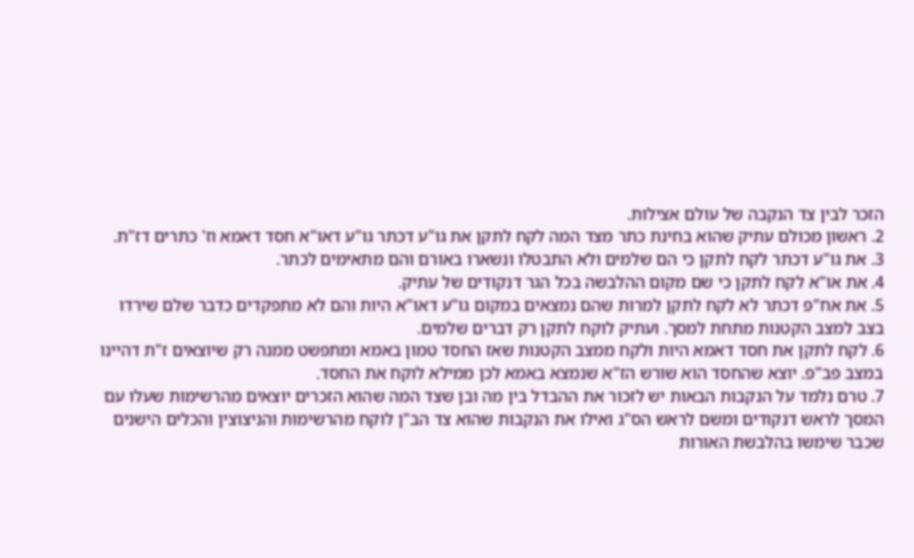הזכר לבין צד הנקבה של עולם אצילות.
2. ראשון מכולם עתיק שהוא בחינת כתר מצד המה לקח לתקן את גו"ע דכתר גו"ע דאו"א חסד דאמא וז' כתרים דז"ת.
3. את גו"ע דכתר לקח לתקן כי הם שלמים ולא התבטלו ונשארו באורם והם מתאימים לכתר.
4. את או"א לקח לתקן כי שם מקום ההלבשה בכל הגר דנקודים של עתיק.
5. את אח"פ דכתר לא לקח לתקן למרות שהם נמצאים במקום גו"ע דאו"א היות והם לא מתפקדים כדבר שלם שירדו בצב למצב הקטנות מתחת למסך. ועתיק לוקח לתקן רק דברים שלמים.
6. לקח לתקן את חסד דאמא היות ולקח ממצב הקטנות שאז החסד טמון באמא ומתפשט ממנה רק שיוצאים ז"ת דהיינו במצב פב"פ. יוצא שהחסד הוא שורש הז"א שנמצא באמא לכן ממילא לוקח את החסד.
7. טרם נלמד על הנקבות הבאות יש לזכור את ההבדל בין מה ובן שצד המה שהוא הזכרים יוצאים מהרשימות שעלו עם המסך לראש דנקודים ומשם לראש הס"ג ואילו את הנקבות שהוא צד הב"ן לוקח מהרשימות והניצוצין והכלים הישנים שכבר שימשו בהלבשת האורות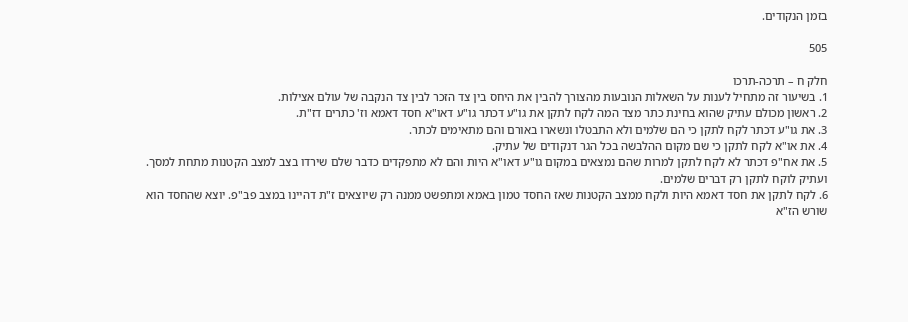בזמן הנקודים.

505

חלק ח – תרכה-תרכו
1. בשיעור זה מתחיל לענות על השאלות הנובעות מהצורך להבין את היחס בין צד הזכר לבין צד הנקבה של עולם אצילות.
2. ראשון מכולם עתיק שהוא בחינת כתר מצד המה לקח לתקן את גו"ע דכתר גו"ע דאו"א חסד דאמא וז' כתרים דז"ת.
3. את גו"ע דכתר לקח לתקן כי הם שלמים ולא התבטלו ונשארו באורם והם מתאימים לכתר.
4. את או"א לקח לתקן כי שם מקום ההלבשה בכל הגר דנקודים של עתיק.
5. את אח"פ דכתר לא לקח לתקן למרות שהם נמצאים במקום גו"ע דאו"א היות והם לא מתפקדים כדבר שלם שירדו בצב למצב הקטנות מתחת למסך. ועתיק לוקח לתקן רק דברים שלמים.
6. לקח לתקן את חסד דאמא היות ולקח ממצב הקטנות שאז החסד טמון באמא ומתפשט ממנה רק שיוצאים ז"ת דהיינו במצב פב"פ. יוצא שהחסד הוא שורש הז"א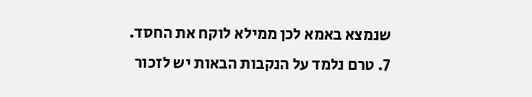שנמצא באמא לכן ממילא לוקח את החסד.
7. טרם נלמד על הנקבות הבאות יש לזכור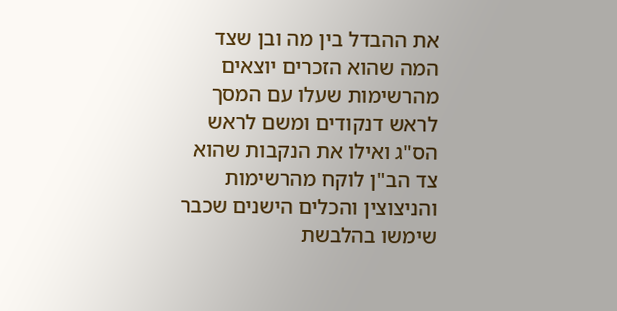את ההבדל בין מה ובן שצד המה שהוא הזכרים יוצאים מהרשימות שעלו עם המסך לראש דנקודים ומשם לראש הס"ג ואילו את הנקבות שהוא צד הב"ן לוקח מהרשימות והניצוצין והכלים הישנים שכבר שימשו בהלבשת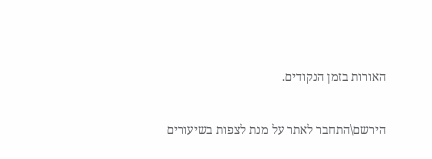האורות בזמן הנקודים.

הירשם\התחבר לאתר על מנת לצפות בשיעורים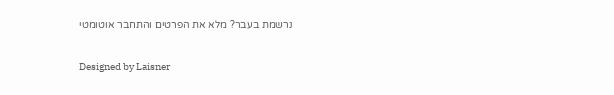נרשמת בעבר? מלא את הפרטים והתחבר אוטומטי

Designed by Laisner